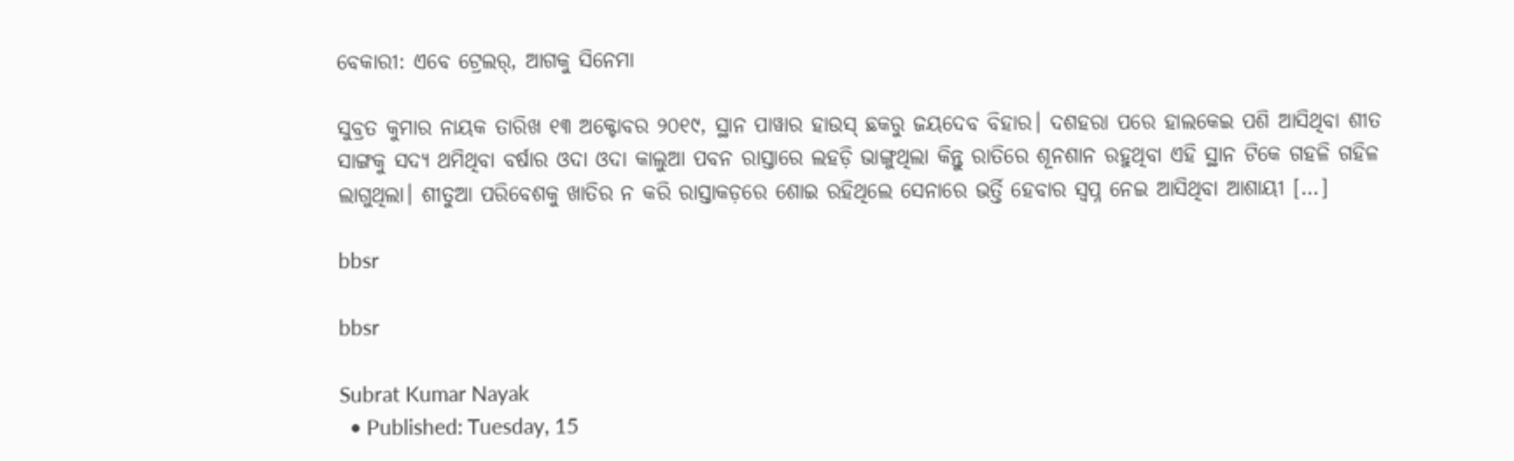ବେକାରୀ: ଏବେ ଟ୍ରେଲର୍, ଆଗକୁ ସିନେମା

ସୁବ୍ରତ କୁମାର ନାୟକ ତାରିଖ ୧୩ ଅକ୍ଟୋବର ୨୦୧୯, ସ୍ଥାନ ପାୱାର ହାଉସ୍ ଛକରୁ ଜୟଦେବ ବିହାର। ଦଶହରା ପରେ ହାଲକେଇ ପଶି ଆସିଥିବା ଶୀତ ସାଙ୍ଗକୁ ସଦ୍ୟ ଥମିଥିବା ବର୍ଷାର ଓଦା ଓଦା କାଲୁଆ ପବନ ରାସ୍ତାରେ ଲହଡ଼ି ଭାଙ୍ଗୁଥିଲା କିନ୍ତୁ ରାତିରେ ଶୂନଶାନ ରହୁଥିବା ଏହି ସ୍ଥାନ ଟିକେ ଗହଳି ଗହିଳ ଲାଗୁଥିଲା। ଶୀତୁଆ ପରିବେଶକୁ ଖାତିର ନ କରି ରାସ୍ତାକଡ଼ରେ ଶୋଇ ରହିଥିଲେ ସେନାରେ ଭର୍ତ୍ତି ହେବାର ସ୍ୱପ୍ନ ନେଇ ଆସିଥିବା ଆଶାୟୀ […]

bbsr

bbsr

Subrat Kumar Nayak
  • Published: Tuesday, 15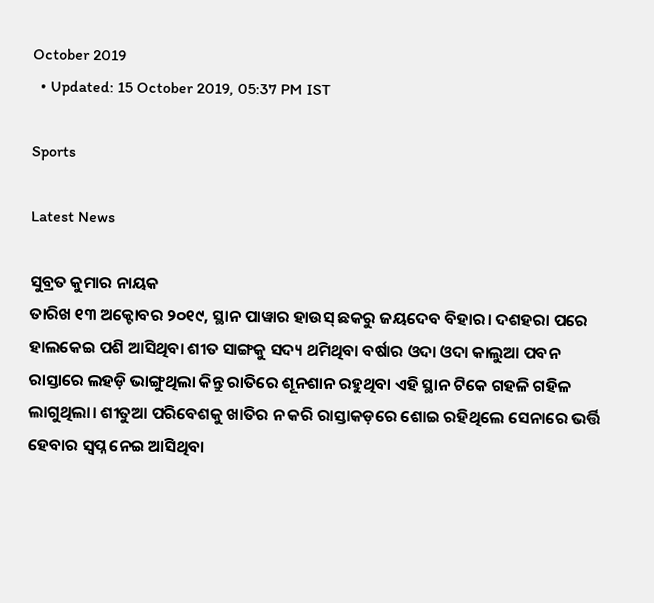October 2019
  • Updated: 15 October 2019, 05:37 PM IST

Sports

Latest News

ସୁବ୍ରତ କୁମାର ନାୟକ
ତାରିଖ ୧୩ ଅକ୍ଟୋବର ୨୦୧୯, ସ୍ଥାନ ପାୱାର ହାଉସ୍ ଛକରୁ ଜୟଦେବ ବିହାର। ଦଶହରା ପରେ ହାଲକେଇ ପଶି ଆସିଥିବା ଶୀତ ସାଙ୍ଗକୁ ସଦ୍ୟ ଥମିଥିବା ବର୍ଷାର ଓଦା ଓଦା କାଲୁଆ ପବନ ରାସ୍ତାରେ ଲହଡ଼ି ଭାଙ୍ଗୁଥିଲା କିନ୍ତୁ ରାତିରେ ଶୂନଶାନ ରହୁଥିବା ଏହି ସ୍ଥାନ ଟିକେ ଗହଳି ଗହିଳ ଲାଗୁଥିଲା। ଶୀତୁଆ ପରିବେଶକୁ ଖାତିର ନ କରି ରାସ୍ତାକଡ଼ରେ ଶୋଇ ରହିଥିଲେ ସେନାରେ ଭର୍ତ୍ତି ହେବାର ସ୍ୱପ୍ନ ନେଇ ଆସିଥିବା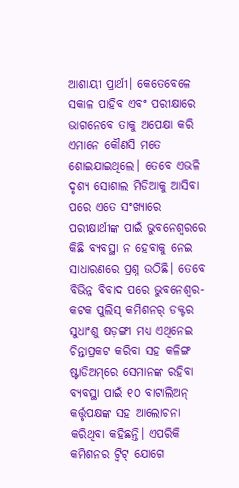ଆଶାୟୀ ପ୍ରାର୍ଥୀ। କେତେବେଳେ ସକାଳ ପାହିବ ଏବଂ ପରୀକ୍ଷାରେ ଭାଗନେବେ ତାକୁ ଅପେକ୍ଷା କରି ଏମାନେ କୌଣସି ମତେ ଶୋଇଯାଇଥିଲେ। ତେବେ ଏଭଳି ଦୃଶ୍ୟ ସୋଶାଲ ମିଡିଆକୁ ଆସିବା ପରେ ଏତେ ସଂଖ୍ୟାରେ ପରୀକ୍ଷାର୍ଥୀଙ୍କ ପାଇଁ ଭୁବନେଶ୍ୱରରେ କିଛି ବ୍ୟବସ୍ଥା ନ ହେବାକୁ ନେଇ ସାଧାରଣରେ ପ୍ରଶ୍ନ ଉଠିଛି। ତେବେ ବିଭିନ୍ନ ବିବାଦ ପରେ ଭୁବନେଶ୍ୱର-କଟକ ପୁଲିସ୍ କମିଶନର୍ ଡକ୍ଟର ସୁଧାଂଶୁ ଷଡ଼ଙ୍ଗୀ ମଧ୍ୟ ଏଥିନେଇ ଚିନ୍ତାପ୍ରକଟ କରିବା ସହ କଳିଙ୍ଗ ଷ୍ଟାଡିଅମ୍‌ରେ ସେମାନଙ୍କ ରହିବା ବ୍ୟବସ୍ଥା ପାଇଁ ୧୦ ବାଟାଲିଅନ୍ କର୍ତ୍ତୃପକ୍ଷଙ୍କ ସହ ଆଲୋଚନା କରିଥିବା କହିଛନ୍ତି। ଏପରିକି କମିଶନର ଟ୍ୱିଟ୍‌ ଯୋଗେ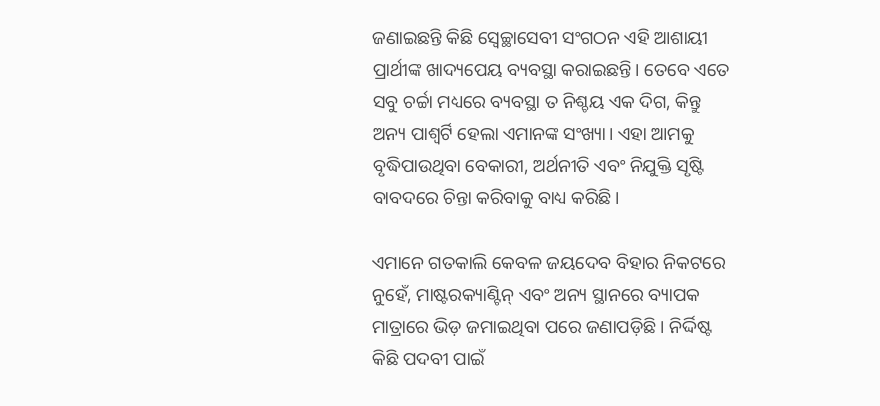ଜଣାଇଛନ୍ତି କିଛି ସ୍ୱେଚ୍ଛାସେବୀ ସଂଗଠନ ଏହି ଆଶାୟୀ ପ୍ରାର୍ଥୀଙ୍କ ଖାଦ୍ୟପେୟ ବ୍ୟବସ୍ଥା କରାଇଛନ୍ତି। ତେବେ ଏତେ ସବୁ ଚର୍ଚ୍ଚା ମଧ୍ୟରେ ବ୍ୟବସ୍ଥା ତ ନିଶ୍ଚୟ ଏକ ଦିଗ, କିନ୍ତୁ ଅନ୍ୟ ପାଶ୍ୱର୍ଟି ହେଲା ଏମାନଙ୍କ ସଂଖ୍ୟା। ଏହା ଆମକୁ ବୃଦ୍ଧିପାଉଥିବା ବେକାରୀ, ଅର୍ଥନୀତି ଏବଂ ନିଯୁକ୍ତି ସୃଷ୍ଟି ବାବଦରେ ଚିନ୍ତା କରିବାକୁ ବାଧ୍ୟ କରିଛି।

ଏମାନେ ଗତକାଲି କେବଳ ଜୟଦେବ ବିହାର ନିକଟରେ ନୁହେଁ, ମାଷ୍ଟରକ୍ୟାଣ୍ଟିନ୍ ଏବଂ ଅନ୍ୟ ସ୍ଥାନରେ ବ୍ୟାପକ ମାତ୍ରାରେ ଭିଡ଼ ଜମାଇଥିବା ପରେ ଜଣାପଡ଼ିଛି । ନିର୍ଦ୍ଦିଷ୍ଟ କିଛି ପଦବୀ ପାଇଁ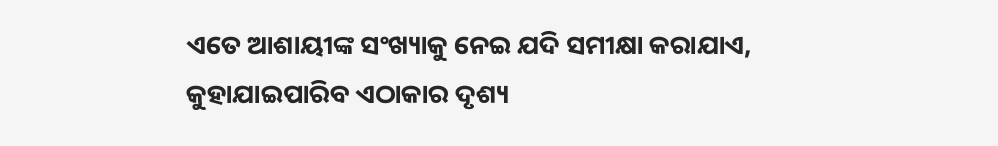ଏତେ ଆଶାୟୀଙ୍କ ସଂଖ୍ୟାକୁ ନେଇ ଯଦି ସମୀକ୍ଷା କରାଯାଏ, କୁହାଯାଇପାରିବ ଏଠାକାର ଦୃଶ୍ୟ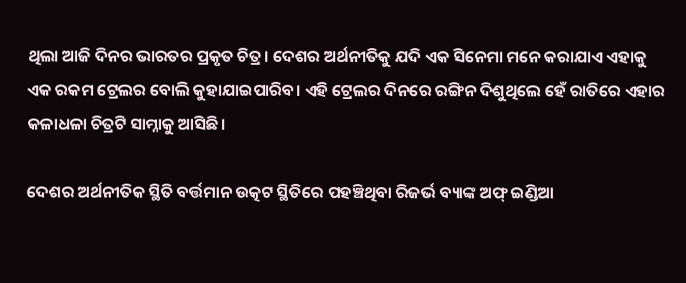ଥିଲା ଆଜି ଦିନର ଭାରତର ପ୍ରକୃତ ଚିତ୍ର। ଦେଶର ଅର୍ଥନୀତିକୁ ଯଦି ଏକ ସିନେମା ମନେ କରାଯାଏ ଏହାକୁ ଏକ ରକମ ଟ୍ରେଲର ବୋଲି କୁହାଯାଇପାରିବ। ଏହି ଟ୍ରେଲର ଦିନରେ ରଙ୍ଗିନ ଦିଶୁଥିଲେ ହେଁ ରାତିରେ ଏହାର କଳାଧଳା ଚିତ୍ରଟି ସାମ୍ନାକୁ ଆସିଛି।

ଦେଶର ଅର୍ଥନୀତିକ ସ୍ଥିତି ବର୍ତ୍ତମାନ ଉତ୍କଟ ସ୍ଥିତିରେ ପହଞ୍ଚିଥିବା ରିଜର୍ଭ ବ୍ୟାଙ୍କ ଅଫ୍ ଇଣ୍ଡିଆ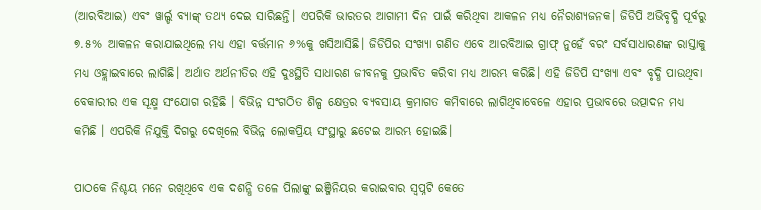(ଆରବିଆଇ) ଏବଂ ୱାର୍ଲ୍ଡ ବ୍ୟାଙ୍କ୍ ତଥ୍ୟ ଦେଇ ସାରିଛନ୍ତି। ଏପରିକି ଭାରତର ଆଗାମୀ ଦିନ ପାଇଁ କରିଥିବା ଆକଳନ ମଧ୍ୟ ନୈରାଶ୍ୟଜନକ। ଜିଡିପି ଅଭିବୃଦ୍ଧି ପୂର୍ବରୁ ୭.୫% ଆକଳନ କରାଯାଇଥିଲେ ମଧ୍ୟ ଏହା ବର୍ତ୍ତମାନ ୬%କୁ ଖସିଆସିଛି। ଜିଡିପିର ସଂଖ୍ୟା ଗଣିତ ଏବେ ଆରବିଆଇ ଗ୍ରାଫ୍ ନୁହେଁ ବରଂ ସର୍ବସାଧାରଣଙ୍କ ରାସ୍ତାକୁ ମଧ୍ୟ ଓହ୍ଲାଇବାରେ ଲାଗିଛି। ଅର୍ଥାତ ଅର୍ଥନୀତିର ଏହି ଦୁଃସ୍ଥିତି ସାଧାରଣ ଜୀବନକୁ ପ୍ରଭାବିତ କରିବା ମଧ୍ୟ ଆରମ୍ଭ କରିଛି। ଏହି ଜିଡିପି ସଂଖ୍ୟା ଏବଂ ବୃଦ୍ଧି ପାଉଥିବା ବେକାରୀର ଏକ ସୂକ୍ଷ୍ମ ସଂଯୋଗ ରହିଛି । ବିଭିନ୍ନ ସଂଗଠିତ ଶିଳ୍ପ କ୍ଷେତ୍ରର ବ୍ୟବସାୟ କ୍ରମାଗତ କମିବାରେ ଲାଗିଥିବାବେଳେ ଏହାର ପ୍ରଭାବରେ ଉତ୍ପାଦନ ମଧ୍ୟ କମିଛି । ଏପରିକି ନିଯୁକ୍ତି ଦିଗରୁ ଦେଖିଲେ ବିଭିନ୍ନ ଲୋକପ୍ରିୟ ସଂସ୍ଥାରୁ ଛଟେଇ ଆରମ୍ଭ ହୋଇଛି।

ପାଠକେ ନିଶ୍ଚୟ ମନେ ରଖିଥିବେ ଏକ ଦଶନ୍ଧି ତଳେ ପିଲାଙ୍କୁ ଇଞ୍ଜିନିୟର କରାଇବାର ସ୍ୱପ୍ନଟି କେତେ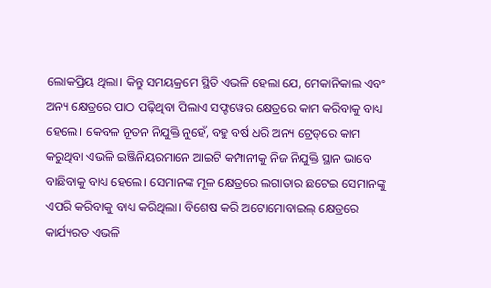ଲୋକପ୍ରିୟ ଥିଲା। କିନ୍ତୁ ସମୟକ୍ରମେ ସ୍ଥିତି ଏଭଳି ହେଲା ଯେ, ମେକାନିକାଲ ଏବଂ ଅନ୍ୟ କ୍ଷେତ୍ରରେ ପାଠ ପଢ଼ିଥିବା ପିଲାଏ ସଫ୍ଟୱେର କ୍ଷେତ୍ରରେ କାମ କରିବାକୁ ବାଧ୍ୟ ହେଲେ। କେବଳ ନୂତନ ନିଯୁକ୍ତି ନୁହେଁ, ବହୁ ବର୍ଷ ଧରି ଅନ୍ୟ ଟ୍ରେଡ୍‌ରେ କାମ କରୁଥିବା ଏଭଳି ଇଞ୍ଜିନିୟରମାନେ ଆଇଟି କମ୍ପାନୀକୁ ନିଜ ନିଯୁକ୍ତି ସ୍ଥାନ ଭାବେ ବାଛିବାକୁ ବାଧ୍ୟ ହେଲେ। ସେମାନଙ୍କ ମୂଳ କ୍ଷେତ୍ରରେ ଲଗାତାର ଛଟେଇ ସେମାନଙ୍କୁ ଏପରି କରିବାକୁ ବାଧ୍ୟ କରିଥିଲା। ବିଶେଷ କରି ଅଟୋମୋବାଇଲ୍ କ୍ଷେତ୍ରରେ କାର୍ଯ୍ୟରତ ଏଭଳି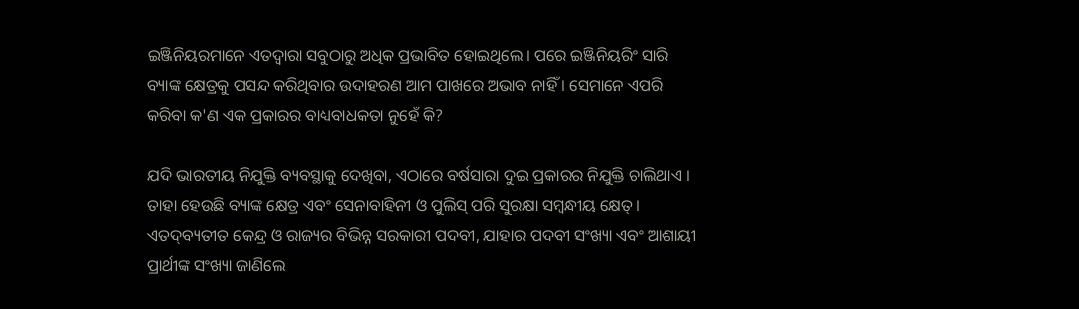ଇଞ୍ଜିନିୟରମାନେ ଏତଦ୍ୱାରା ସବୁଠାରୁ ଅଧିକ ପ୍ରଭାବିତ ହୋଇଥିଲେ। ପରେ ଇଞ୍ଜିନିୟରିଂ ସାରି ବ୍ୟାଙ୍କ କ୍ଷେତ୍ରକୁ ପସନ୍ଦ କରିଥିବାର ଉଦାହରଣ ଆମ ପାଖରେ ଅଭାବ ନାହିଁ । ସେମାନେ ଏପରି କରିବା କ'ଣ ଏକ ପ୍ରକାରର ବାଧ୍ୟବାଧକତା ନୁହେଁ କି?

ଯଦି ଭାରତୀୟ ନିଯୁକ୍ତି ବ୍ୟବସ୍ଥାକୁ ଦେଖିବା, ଏଠାରେ ବର୍ଷସାରା ଦୁଇ ପ୍ରକାରର ନିଯୁକ୍ତି ଚାଲିଥାଏ । ତାହା ହେଉଛି ବ୍ୟାଙ୍କ କ୍ଷେତ୍ର ଏବଂ ସେନାବାହିନୀ ଓ ପୁଲିସ୍ ପରି ସୁରକ୍ଷା ସମ୍ୱନ୍ଧୀୟ କ୍ଷେତ୍। ଏତଦ୍‌ବ୍ୟତୀତ କେନ୍ଦ୍ର ଓ ରାଜ୍ୟର ବିଭିନ୍ନ ସରକାରୀ ପଦବୀ, ଯାହାର ପଦବୀ ସଂଖ୍ୟା ଏବଂ ଆଶାୟୀ ପ୍ରାର୍ଥୀଙ୍କ ସଂଖ୍ୟା ଜାଣିଲେ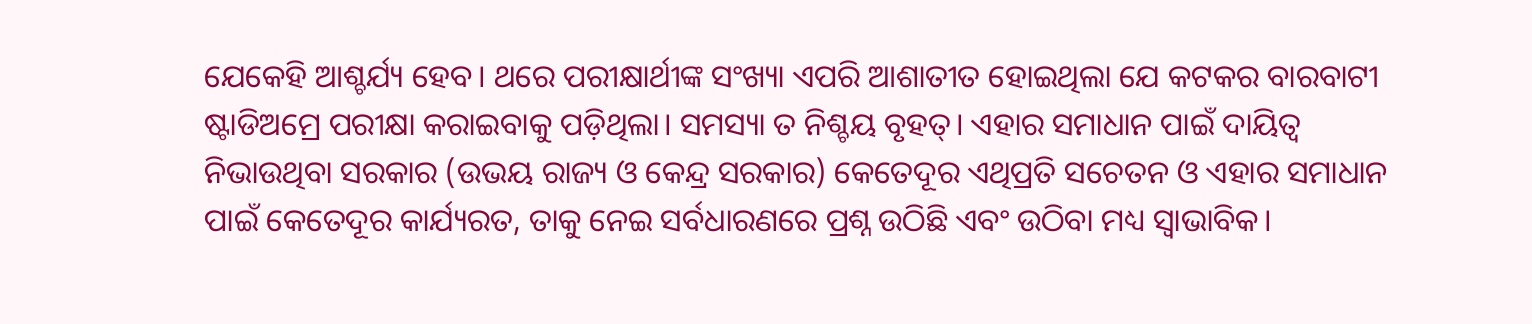ଯେକେହି ଆଶ୍ଚର୍ଯ୍ୟ ହେବ। ଥରେ ପରୀକ୍ଷାର୍ଥୀଙ୍କ ସଂଖ୍ୟା ଏପରି ଆଶାତୀତ ହୋଇଥିଲା ଯେ କଟକର ବାରବାଟୀ ଷ୍ଟାଡିଅମ୍ରେ ପରୀକ୍ଷା କରାଇବାକୁ ପଡ଼ିଥିଲା। ସମସ୍ୟା ତ ନିଶ୍ଚୟ ବୃହତ୍। ଏହାର ସମାଧାନ ପାଇଁ ଦାୟିତ୍ୱ ନିଭାଉଥିବା ସରକାର (ଉଭୟ ରାଜ୍ୟ ଓ କେନ୍ଦ୍ର ସରକାର) କେତେଦୂର ଏଥିପ୍ରତି ସଚେତନ ଓ ଏହାର ସମାଧାନ ପାଇଁ କେତେଦୂର କାର୍ଯ୍ୟରତ, ତାକୁ ନେଇ ସର୍ବଧାରଣରେ ପ୍ରଶ୍ନ ଉଠିଛି ଏବଂ ଉଠିବା ମଧ୍ୟ ସ୍ୱାଭାବିକ।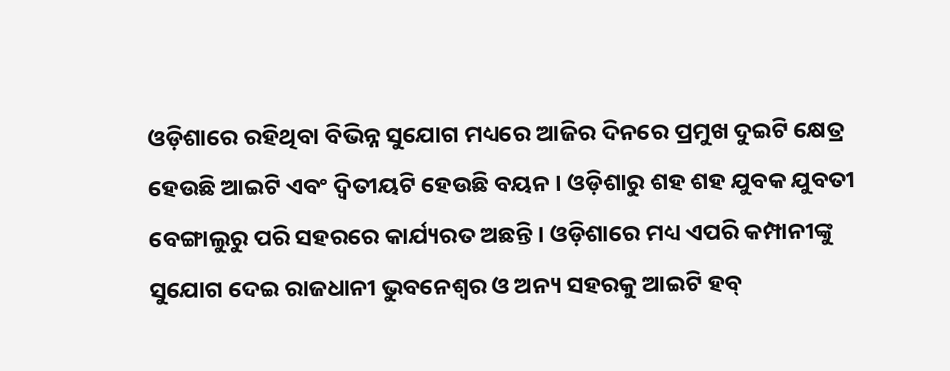ଓଡ଼ିଶାରେ ରହିଥିବା ବିଭିନ୍ନ ସୁଯୋଗ ମଧ୍ୟରେ ଆଜିର ଦିନରେ ପ୍ରମୁଖ ଦୁଇଟି କ୍ଷେତ୍ର ହେଉଛି ଆଇଟି ଏବଂ ଦ୍ୱିତୀୟଟି ହେଉଛି ବୟନ । ଓଡ଼ିଶାରୁ ଶହ ଶହ ଯୁବକ ଯୁବତୀ ବେଙ୍ଗାଲୁରୁ ପରି ସହରରେ କାର୍ଯ୍ୟରତ ଅଛନ୍ତି। ଓଡ଼ିଶାରେ ମଧ୍ୟ ଏପରି କମ୍ପାନୀଙ୍କୁ ସୁଯୋଗ ଦେଇ ରାଜଧାନୀ ଭୁବନେଶ୍ୱର ଓ ଅନ୍ୟ ସହରକୁ ଆଇଟି ହବ୍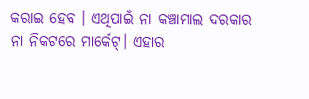କରାଇ ହେବ । ଏଥିପାଇଁ ନା କଞ୍ଚାମାଲ ଦରକାର ନା ନିକଟରେ ମାର୍କେଟ୍। ଏହାର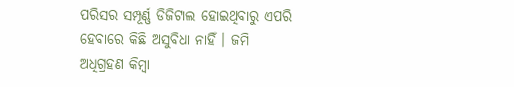ପରିସର ସମ୍ପୂର୍ଣ୍ଣ ଡିଜିଟାଲ ହୋଇଥିବାରୁ ଏପରି ହେବାରେ କିଛି ଅସୁବିଧା ନାହିଁ । ଜମି ଅଧିଗ୍ରହଣ କିମ୍ୱା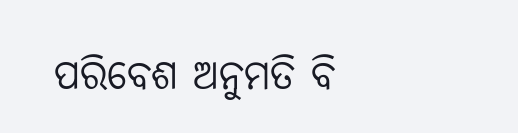ପରିବେଶ ଅନୁମତି ବି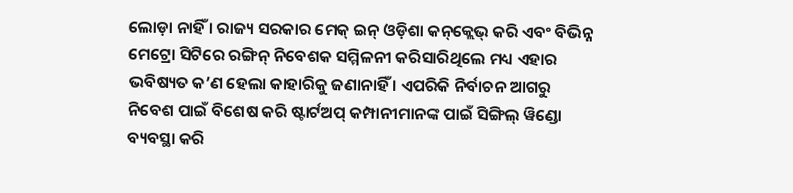ଲୋଡ଼ା ନାହିଁ । ରାଜ୍ୟ ସରକାର ମେକ୍ ଇନ୍ ଓଡ଼ିଶା କନ୍‌କ୍ଲେଭ୍‌ କରି ଏବଂ ବିଭିନ୍ନ ମେଟ୍ରୋ ସିଟିରେ ରଙ୍ଗିନ୍ ନିବେଶକ ସମ୍ମିଳନୀ କରିସାରିଥିଲେ ମଧ୍ୟ ଏହାର ଭବିଷ୍ୟତ କ’ଣ ହେଲା କାହାରିକୁ ଜଣାନାହିଁ । ଏପରିକି ନିର୍ବାଚନ ଆଗରୁ ନିବେଶ ପାଇଁ ବିଶେଷ କରି ଷ୍ଟାର୍ଟଅପ୍ କମ୍ପାନୀମାନଙ୍କ ପାଇଁ ସିଙ୍ଗିଲ୍ ୱିଣ୍ଡୋ ବ୍ୟବସ୍ଥା କରି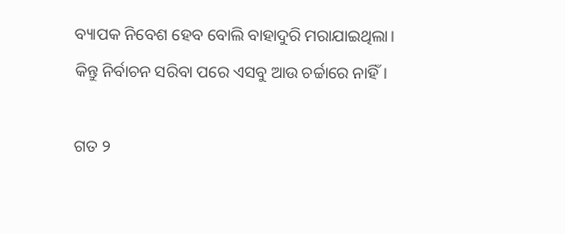ବ୍ୟାପକ ନିବେଶ ହେବ ବୋଲି ବାହାଦୁରି ମରାଯାଇଥିଲା। କିନ୍ତୁ ନିର୍ବାଚନ ସରିବା ପରେ ଏସବୁ ଆଉ ଚର୍ଚ୍ଚାରେ ନାହିଁ।

ଗତ ୨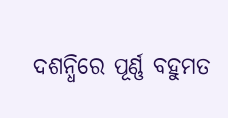ଦଶନ୍ଧିରେ ପୂର୍ଣ୍ଣ ବହୁମତ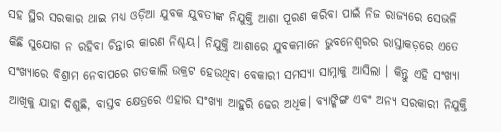ସହ ସ୍ଥିର ସରକାର ଥାଇ ମଧ୍ୟ ଓଡ଼ିଆ ଯୁବକ ଯୁବତୀଙ୍କ ନିଯୁକ୍ତି ଆଶା ପୂରଣ କରିବା ପାଇଁ ନିଜ ରାଜ୍ୟରେ ସେଭଳି କିଛି ସୁଯୋଗ ନ ରହିବା ଚିନ୍ତାର କାରଣ ନିଶ୍ଚୟ। ନିଯୁକ୍ତି ଆଶାରେ ଯୁବକମାନେ ଭୁବନେଶ୍ୱରର ରାସ୍ତାକଡ଼ରେ ଏତେ ସଂଖ୍ୟାରେ ବିଶ୍ରାମ ନେବାପରେ ଗତକାଲି ଉକ୍ରଟ ହେଉଥିବା ବେକାରୀ ସମସ୍ୟା ସାମ୍ନାକୁ ଆସିଲା । କିନ୍ତୁ ଏହି ସଂଖ୍ୟା ଆଖିକୁ ଯାହା ଦିଶୁଛି, ବାସ୍ତବ କ୍ଷେତ୍ରରେ ଏହାର ସଂଖ୍ୟା ଆହୁରି ଢେର ଅଧିକ। ବ୍ୟାଙ୍କିଙ୍ଗ ଏବଂ ଅନ୍ୟ ସରକାରୀ ନିଯୁକ୍ତି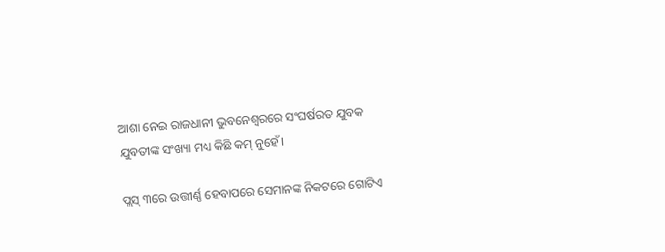ଆଶା ନେଇ ରାଜଧାନୀ ଭୁବନେଶ୍ୱରରେ ସଂଘର୍ଷରତ ଯୁବକ ଯୁବତୀଙ୍କ ସଂଖ୍ୟା ମଧ୍ୟ କିଛି କମ୍ ନୁହେଁ।

ପ୍ଲସ୍ ୩ରେ ଉତ୍ତୀର୍ଣ୍ଣ ହେବାପରେ ସେମାନଙ୍କ ନିକଟରେ ଗୋଟିଏ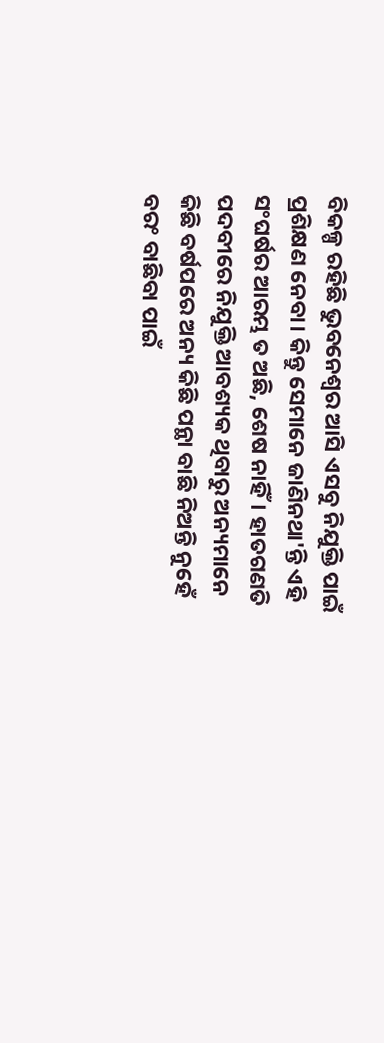ବିକଳ୍ପ ରହିଛି ଭୁବନେଶ୍ୱର ଆସି ଏସବୁ ନିଯୁକ୍ତି ପାଇଁ ପ୍ରଶିକ୍ଷଣ ନେବା। କିନ୍ତୁ ସେମାନେ ଜାଣିନଥା'ନ୍ତି ଏହି ସଂଘର୍ଷର ଆରମ୍ଭ ତ ଅଛି, ଶେଷ ନାହିଁ। ହାତଗଣତି ପଦବୀରେ ନିଯୁକ୍ତି ଆବଶ୍ୟକ ଥିବାରୁ ଅନ୍ୟମାନେ କିଛି ବର୍ଷପରେ ଅନ୍ୟ କିଛି ପନ୍ଥା ବାଛି ନିଅନ୍ତି ନୁହେଁ ବରଂ ବାଛିବା ପାଇଁ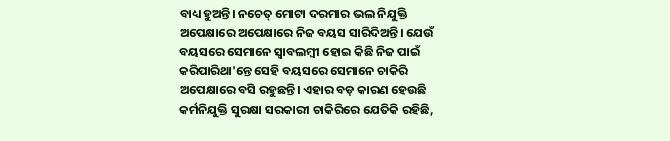ବାଧ୍ୟ ହୁଅନ୍ତି। ନଚେତ୍ ମୋଟା ଦରମାର ଭଲ ନିଯୁକ୍ତି ଅପେକ୍ଷାରେ ଅପେକ୍ଷାରେ ନିଜ ବୟସ ସାରିଦିଅନ୍ତି। ଯେଉଁ ବୟସରେ ସେମାନେ ସ୍ୱାବଲମ୍ୱୀ ହୋଇ କିଛି ନିଜ ପାଇଁ କରିପାରିଥା'ନ୍ତେ ସେହି ବୟସରେ ସେମାନେ ଚାକିରି ଅପେକ୍ଷାରେ ବସି ରହୁଛନ୍ତି। ଏହାର ବଡ଼ କାରଣ ହେଉଛି କର୍ମନିଯୁକ୍ତି ସୁରକ୍ଷା ସରକାରୀ ଚାକିରିରେ ଯେତିକି ରହିଛି,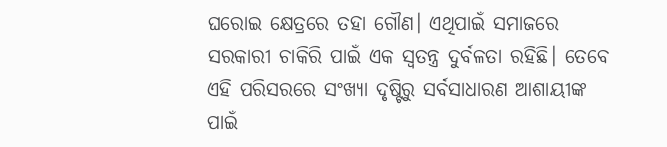ଘରୋଇ କ୍ଷେତ୍ରରେ ତହା ଗୌଣ। ଏଥିପାଇଁ ସମାଜରେ ସରକାରୀ ଚାକିରି ପାଇଁ ଏକ ସ୍ୱତନ୍ତ୍ର ଦୁର୍ବଳତା ରହିଛି। ତେବେ ଏହି ପରିସରରେ ସଂଖ୍ୟା ଦୃଷ୍ଟିରୁ ସର୍ବସାଧାରଣ ଆଶାୟୀଙ୍କ ପାଇଁ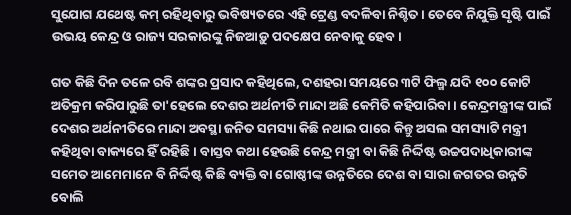ସୁଯୋଗ ଯଥେଷ୍ଟ କମ୍ ରହିଥିବାରୁ ଭବିଷ୍ୟତରେ ଏହି ଟ୍ରେଣ୍ଡ ବଦଳିବା ନିଶ୍ଚିତ। ତେବେ ନିଯୁକ୍ତି ସୃଷ୍ଟି ପାଇଁ ଉଭୟ କେନ୍ଦ୍ର ଓ ରାଜ୍ୟ ସରକାରଙ୍କୁ ନିଜଆଡ଼ୁ ପଦକ୍ଷେପ ନେବାକୁ ହେବ।

ଗତ କିଛି ଦିନ ତଳେ ରବି ଶଙ୍କର ପ୍ରସାଦ କହିଥିଲେ, ଦଶହରା ସମୟରେ ୩ଟି ଫିଲ୍ମ ଯଦି ୧୦୦ କୋଟି ଅତିକ୍ରମ କରିପାରୁଛି ତା'ହେଲେ ଦେଶର ଅର୍ଥନୀତି ମାନ୍ଦା ଅଛି କେମିତି କହିପାରିବା। କେନ୍ଦ୍ରମନ୍ତ୍ରୀଙ୍କ ପାଇଁ ଦେଶର ଅର୍ଥନୀତିରେ ମାନ୍ଦା ଅବସ୍ଥା ଜନିତ ସମସ୍ୟା କିଛି ନଥାଇ ପାରେ କିନ୍ତୁ ଅସଲ ସମସ୍ୟାଟି ମନ୍ତ୍ରୀ କହିଥିବା ବାକ୍ୟରେ ହିଁ ରହିଛି । ବାସ୍ତବ କଥା ହେଉଛି କେନ୍ଦ୍ର ମନ୍ତ୍ରୀ ବା କିଛି ନିର୍ଦ୍ଦିଷ୍ଟ ଉଚ୍ଚପଦାଧିକାରୀଙ୍କ ସମେତ ଆମେମାନେ ବି ନିର୍ଦ୍ଦିଷ୍ଟ କିଛି ବ୍ୟକ୍ତି ବା ଗୋଷ୍ଠୀଙ୍କ ଉନ୍ନତିରେ ଦେଶ ବା ସାରା ଜଗତର ଉନ୍ନତି ବୋଲି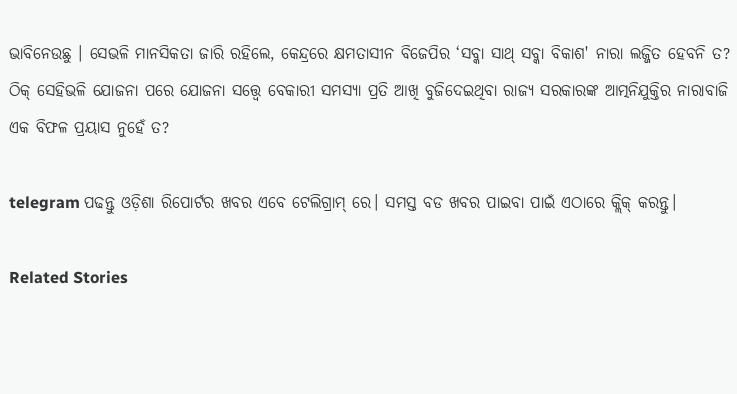ଭାବିନେଉଛୁ । ସେଭଳି ମାନସିକତା ଜାରି ରହିଲେ, କେନ୍ଦ୍ରରେ କ୍ଷମତାସୀନ ବିଜେପିର ‘ସବ୍କା ସାଥ୍ ସବ୍କା ବିକାଶ' ନାରା ଲଜ୍ଜିତ ହେବନି ତ? ଠିକ୍ ସେହିଭଳି ଯୋଜନା ପରେ ଯୋଜନା ସତ୍ତ୍ୱେ ବେକାରୀ ସମସ୍ୟା ପ୍ରତି ଆଖି ବୁଜିଦେଇଥିବା ରାଜ୍ୟ ସରକାରଙ୍କ ଆତ୍ମନିଯୁକ୍ତିର ନାରାବାଜି ଏକ ବିଫଳ ପ୍ରୟାସ ନୁହେଁ ତ?

telegram ପଢନ୍ତୁ ଓଡ଼ିଶା ରିପୋର୍ଟର ଖବର ଏବେ ଟେଲିଗ୍ରାମ୍ ରେ। ସମସ୍ତ ବଡ ଖବର ପାଇବା ପାଇଁ ଏଠାରେ କ୍ଲିକ୍ କରନ୍ତୁ।

Related Stories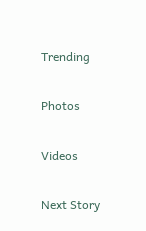Trending

Photos

Videos

Next Story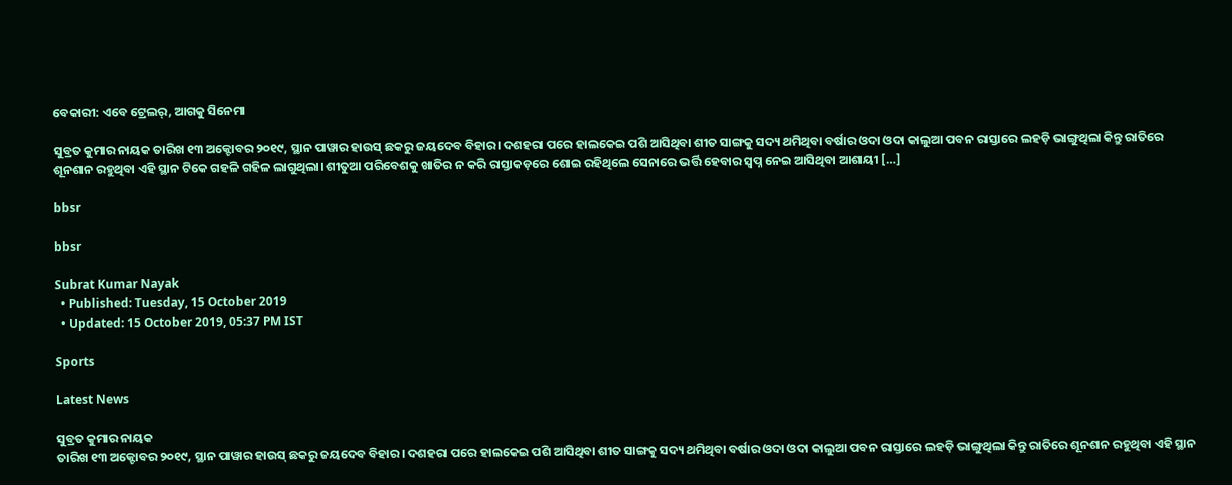ବେକାରୀ: ଏବେ ଟ୍ରେଲର୍, ଆଗକୁ ସିନେମା

ସୁବ୍ରତ କୁମାର ନାୟକ ତାରିଖ ୧୩ ଅକ୍ଟୋବର ୨୦୧୯, ସ୍ଥାନ ପାୱାର ହାଉସ୍ ଛକରୁ ଜୟଦେବ ବିହାର। ଦଶହରା ପରେ ହାଲକେଇ ପଶି ଆସିଥିବା ଶୀତ ସାଙ୍ଗକୁ ସଦ୍ୟ ଥମିଥିବା ବର୍ଷାର ଓଦା ଓଦା କାଲୁଆ ପବନ ରାସ୍ତାରେ ଲହଡ଼ି ଭାଙ୍ଗୁଥିଲା କିନ୍ତୁ ରାତିରେ ଶୂନଶାନ ରହୁଥିବା ଏହି ସ୍ଥାନ ଟିକେ ଗହଳି ଗହିଳ ଲାଗୁଥିଲା। ଶୀତୁଆ ପରିବେଶକୁ ଖାତିର ନ କରି ରାସ୍ତାକଡ଼ରେ ଶୋଇ ରହିଥିଲେ ସେନାରେ ଭର୍ତ୍ତି ହେବାର ସ୍ୱପ୍ନ ନେଇ ଆସିଥିବା ଆଶାୟୀ […]

bbsr

bbsr

Subrat Kumar Nayak
  • Published: Tuesday, 15 October 2019
  • Updated: 15 October 2019, 05:37 PM IST

Sports

Latest News

ସୁବ୍ରତ କୁମାର ନାୟକ
ତାରିଖ ୧୩ ଅକ୍ଟୋବର ୨୦୧୯, ସ୍ଥାନ ପାୱାର ହାଉସ୍ ଛକରୁ ଜୟଦେବ ବିହାର। ଦଶହରା ପରେ ହାଲକେଇ ପଶି ଆସିଥିବା ଶୀତ ସାଙ୍ଗକୁ ସଦ୍ୟ ଥମିଥିବା ବର୍ଷାର ଓଦା ଓଦା କାଲୁଆ ପବନ ରାସ୍ତାରେ ଲହଡ଼ି ଭାଙ୍ଗୁଥିଲା କିନ୍ତୁ ରାତିରେ ଶୂନଶାନ ରହୁଥିବା ଏହି ସ୍ଥାନ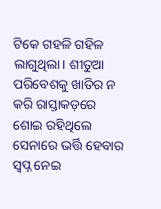ଟିକେ ଗହଳି ଗହିଳ ଲାଗୁଥିଲା। ଶୀତୁଆ ପରିବେଶକୁ ଖାତିର ନ କରି ରାସ୍ତାକଡ଼ରେ ଶୋଇ ରହିଥିଲେ ସେନାରେ ଭର୍ତ୍ତି ହେବାର ସ୍ୱପ୍ନ ନେଇ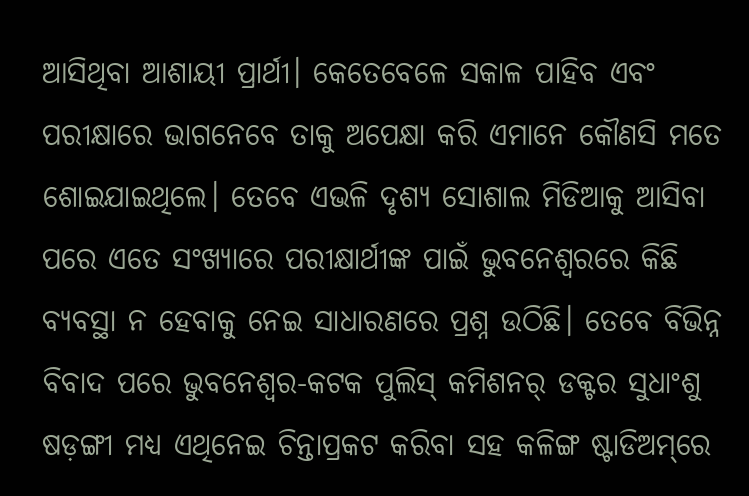ଆସିଥିବା ଆଶାୟୀ ପ୍ରାର୍ଥୀ। କେତେବେଳେ ସକାଳ ପାହିବ ଏବଂ ପରୀକ୍ଷାରେ ଭାଗନେବେ ତାକୁ ଅପେକ୍ଷା କରି ଏମାନେ କୌଣସି ମତେ ଶୋଇଯାଇଥିଲେ। ତେବେ ଏଭଳି ଦୃଶ୍ୟ ସୋଶାଲ ମିଡିଆକୁ ଆସିବା ପରେ ଏତେ ସଂଖ୍ୟାରେ ପରୀକ୍ଷାର୍ଥୀଙ୍କ ପାଇଁ ଭୁବନେଶ୍ୱରରେ କିଛି ବ୍ୟବସ୍ଥା ନ ହେବାକୁ ନେଇ ସାଧାରଣରେ ପ୍ରଶ୍ନ ଉଠିଛି। ତେବେ ବିଭିନ୍ନ ବିବାଦ ପରେ ଭୁବନେଶ୍ୱର-କଟକ ପୁଲିସ୍ କମିଶନର୍ ଡକ୍ଟର ସୁଧାଂଶୁ ଷଡ଼ଙ୍ଗୀ ମଧ୍ୟ ଏଥିନେଇ ଚିନ୍ତାପ୍ରକଟ କରିବା ସହ କଳିଙ୍ଗ ଷ୍ଟାଡିଅମ୍‌ରେ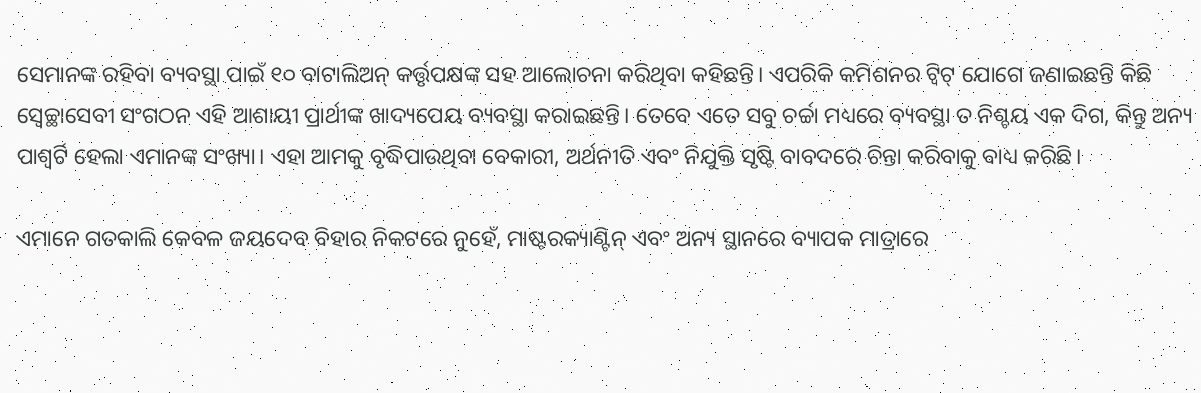ସେମାନଙ୍କ ରହିବା ବ୍ୟବସ୍ଥା ପାଇଁ ୧୦ ବାଟାଲିଅନ୍ କର୍ତ୍ତୃପକ୍ଷଙ୍କ ସହ ଆଲୋଚନା କରିଥିବା କହିଛନ୍ତି। ଏପରିକି କମିଶନର ଟ୍ୱିଟ୍‌ ଯୋଗେ ଜଣାଇଛନ୍ତି କିଛି ସ୍ୱେଚ୍ଛାସେବୀ ସଂଗଠନ ଏହି ଆଶାୟୀ ପ୍ରାର୍ଥୀଙ୍କ ଖାଦ୍ୟପେୟ ବ୍ୟବସ୍ଥା କରାଇଛନ୍ତି। ତେବେ ଏତେ ସବୁ ଚର୍ଚ୍ଚା ମଧ୍ୟରେ ବ୍ୟବସ୍ଥା ତ ନିଶ୍ଚୟ ଏକ ଦିଗ, କିନ୍ତୁ ଅନ୍ୟ ପାଶ୍ୱର୍ଟି ହେଲା ଏମାନଙ୍କ ସଂଖ୍ୟା। ଏହା ଆମକୁ ବୃଦ୍ଧିପାଉଥିବା ବେକାରୀ, ଅର୍ଥନୀତି ଏବଂ ନିଯୁକ୍ତି ସୃଷ୍ଟି ବାବଦରେ ଚିନ୍ତା କରିବାକୁ ବାଧ୍ୟ କରିଛି।

ଏମାନେ ଗତକାଲି କେବଳ ଜୟଦେବ ବିହାର ନିକଟରେ ନୁହେଁ, ମାଷ୍ଟରକ୍ୟାଣ୍ଟିନ୍ ଏବଂ ଅନ୍ୟ ସ୍ଥାନରେ ବ୍ୟାପକ ମାତ୍ରାରେ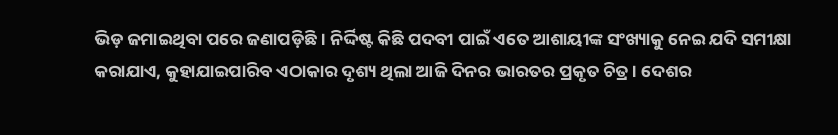ଭିଡ଼ ଜମାଇଥିବା ପରେ ଜଣାପଡ଼ିଛି । ନିର୍ଦ୍ଦିଷ୍ଟ କିଛି ପଦବୀ ପାଇଁ ଏତେ ଆଶାୟୀଙ୍କ ସଂଖ୍ୟାକୁ ନେଇ ଯଦି ସମୀକ୍ଷା କରାଯାଏ, କୁହାଯାଇପାରିବ ଏଠାକାର ଦୃଶ୍ୟ ଥିଲା ଆଜି ଦିନର ଭାରତର ପ୍ରକୃତ ଚିତ୍ର। ଦେଶର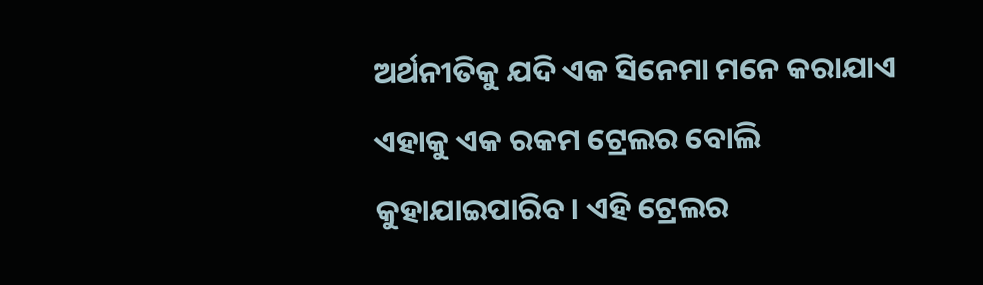ଅର୍ଥନୀତିକୁ ଯଦି ଏକ ସିନେମା ମନେ କରାଯାଏ ଏହାକୁ ଏକ ରକମ ଟ୍ରେଲର ବୋଲି କୁହାଯାଇପାରିବ। ଏହି ଟ୍ରେଲର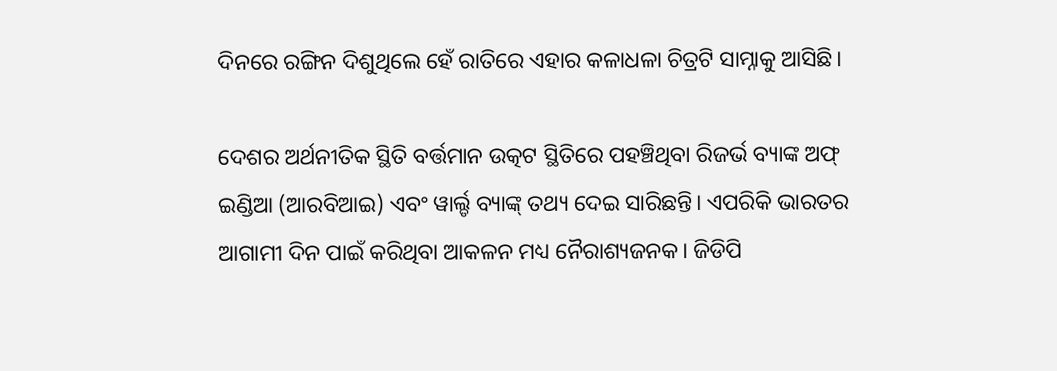ଦିନରେ ରଙ୍ଗିନ ଦିଶୁଥିଲେ ହେଁ ରାତିରେ ଏହାର କଳାଧଳା ଚିତ୍ରଟି ସାମ୍ନାକୁ ଆସିଛି।

ଦେଶର ଅର୍ଥନୀତିକ ସ୍ଥିତି ବର୍ତ୍ତମାନ ଉତ୍କଟ ସ୍ଥିତିରେ ପହଞ୍ଚିଥିବା ରିଜର୍ଭ ବ୍ୟାଙ୍କ ଅଫ୍ ଇଣ୍ଡିଆ (ଆରବିଆଇ) ଏବଂ ୱାର୍ଲ୍ଡ ବ୍ୟାଙ୍କ୍ ତଥ୍ୟ ଦେଇ ସାରିଛନ୍ତି। ଏପରିକି ଭାରତର ଆଗାମୀ ଦିନ ପାଇଁ କରିଥିବା ଆକଳନ ମଧ୍ୟ ନୈରାଶ୍ୟଜନକ। ଜିଡିପି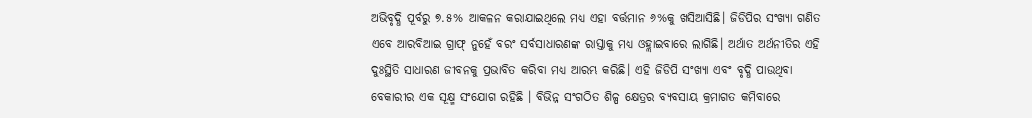ଅଭିବୃଦ୍ଧି ପୂର୍ବରୁ ୭.୫% ଆକଳନ କରାଯାଇଥିଲେ ମଧ୍ୟ ଏହା ବର୍ତ୍ତମାନ ୬%କୁ ଖସିଆସିଛି। ଜିଡିପିର ସଂଖ୍ୟା ଗଣିତ ଏବେ ଆରବିଆଇ ଗ୍ରାଫ୍ ନୁହେଁ ବରଂ ସର୍ବସାଧାରଣଙ୍କ ରାସ୍ତାକୁ ମଧ୍ୟ ଓହ୍ଲାଇବାରେ ଲାଗିଛି। ଅର୍ଥାତ ଅର୍ଥନୀତିର ଏହି ଦୁଃସ୍ଥିତି ସାଧାରଣ ଜୀବନକୁ ପ୍ରଭାବିତ କରିବା ମଧ୍ୟ ଆରମ୍ଭ କରିଛି। ଏହି ଜିଡିପି ସଂଖ୍ୟା ଏବଂ ବୃଦ୍ଧି ପାଉଥିବା ବେକାରୀର ଏକ ସୂକ୍ଷ୍ମ ସଂଯୋଗ ରହିଛି । ବିଭିନ୍ନ ସଂଗଠିତ ଶିଳ୍ପ କ୍ଷେତ୍ରର ବ୍ୟବସାୟ କ୍ରମାଗତ କମିବାରେ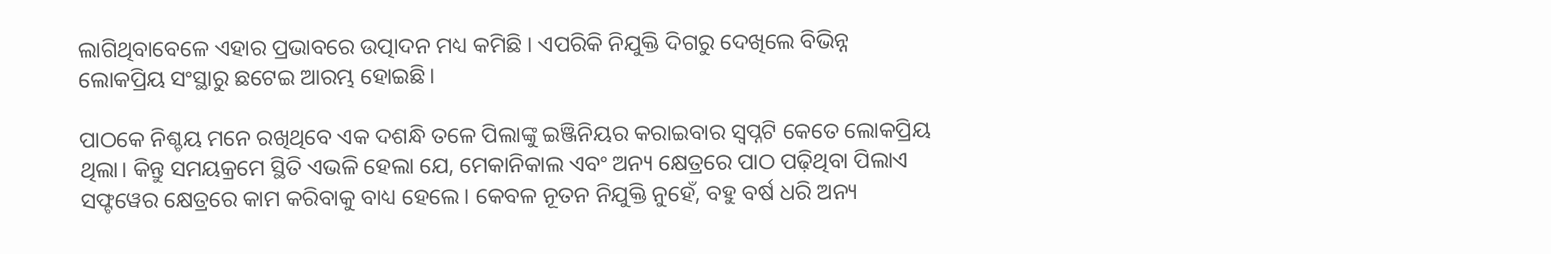ଲାଗିଥିବାବେଳେ ଏହାର ପ୍ରଭାବରେ ଉତ୍ପାଦନ ମଧ୍ୟ କମିଛି । ଏପରିକି ନିଯୁକ୍ତି ଦିଗରୁ ଦେଖିଲେ ବିଭିନ୍ନ ଲୋକପ୍ରିୟ ସଂସ୍ଥାରୁ ଛଟେଇ ଆରମ୍ଭ ହୋଇଛି।

ପାଠକେ ନିଶ୍ଚୟ ମନେ ରଖିଥିବେ ଏକ ଦଶନ୍ଧି ତଳେ ପିଲାଙ୍କୁ ଇଞ୍ଜିନିୟର କରାଇବାର ସ୍ୱପ୍ନଟି କେତେ ଲୋକପ୍ରିୟ ଥିଲା। କିନ୍ତୁ ସମୟକ୍ରମେ ସ୍ଥିତି ଏଭଳି ହେଲା ଯେ, ମେକାନିକାଲ ଏବଂ ଅନ୍ୟ କ୍ଷେତ୍ରରେ ପାଠ ପଢ଼ିଥିବା ପିଲାଏ ସଫ୍ଟୱେର କ୍ଷେତ୍ରରେ କାମ କରିବାକୁ ବାଧ୍ୟ ହେଲେ। କେବଳ ନୂତନ ନିଯୁକ୍ତି ନୁହେଁ, ବହୁ ବର୍ଷ ଧରି ଅନ୍ୟ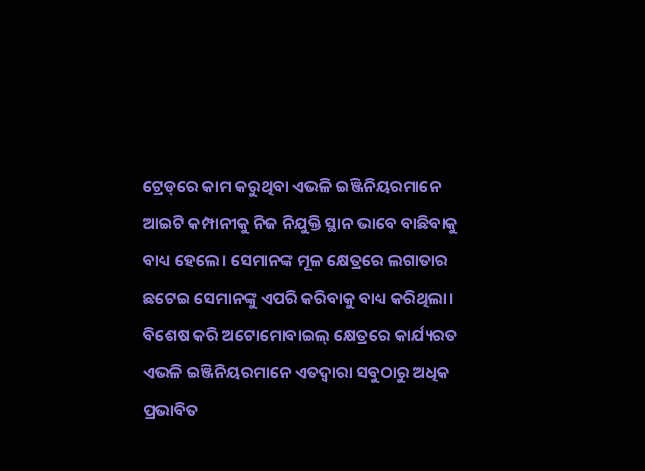ଟ୍ରେଡ୍‌ରେ କାମ କରୁଥିବା ଏଭଳି ଇଞ୍ଜିନିୟରମାନେ ଆଇଟି କମ୍ପାନୀକୁ ନିଜ ନିଯୁକ୍ତି ସ୍ଥାନ ଭାବେ ବାଛିବାକୁ ବାଧ୍ୟ ହେଲେ। ସେମାନଙ୍କ ମୂଳ କ୍ଷେତ୍ରରେ ଲଗାତାର ଛଟେଇ ସେମାନଙ୍କୁ ଏପରି କରିବାକୁ ବାଧ୍ୟ କରିଥିଲା। ବିଶେଷ କରି ଅଟୋମୋବାଇଲ୍ କ୍ଷେତ୍ରରେ କାର୍ଯ୍ୟରତ ଏଭଳି ଇଞ୍ଜିନିୟରମାନେ ଏତଦ୍ୱାରା ସବୁଠାରୁ ଅଧିକ ପ୍ରଭାବିତ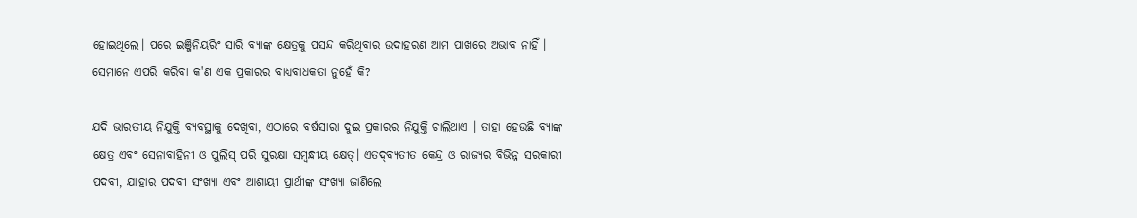ହୋଇଥିଲେ। ପରେ ଇଞ୍ଜିନିୟରିଂ ସାରି ବ୍ୟାଙ୍କ କ୍ଷେତ୍ରକୁ ପସନ୍ଦ କରିଥିବାର ଉଦାହରଣ ଆମ ପାଖରେ ଅଭାବ ନାହିଁ । ସେମାନେ ଏପରି କରିବା କ'ଣ ଏକ ପ୍ରକାରର ବାଧ୍ୟବାଧକତା ନୁହେଁ କି?

ଯଦି ଭାରତୀୟ ନିଯୁକ୍ତି ବ୍ୟବସ୍ଥାକୁ ଦେଖିବା, ଏଠାରେ ବର୍ଷସାରା ଦୁଇ ପ୍ରକାରର ନିଯୁକ୍ତି ଚାଲିଥାଏ । ତାହା ହେଉଛି ବ୍ୟାଙ୍କ କ୍ଷେତ୍ର ଏବଂ ସେନାବାହିନୀ ଓ ପୁଲିସ୍ ପରି ସୁରକ୍ଷା ସମ୍ୱନ୍ଧୀୟ କ୍ଷେତ୍। ଏତଦ୍‌ବ୍ୟତୀତ କେନ୍ଦ୍ର ଓ ରାଜ୍ୟର ବିଭିନ୍ନ ସରକାରୀ ପଦବୀ, ଯାହାର ପଦବୀ ସଂଖ୍ୟା ଏବଂ ଆଶାୟୀ ପ୍ରାର୍ଥୀଙ୍କ ସଂଖ୍ୟା ଜାଣିଲେ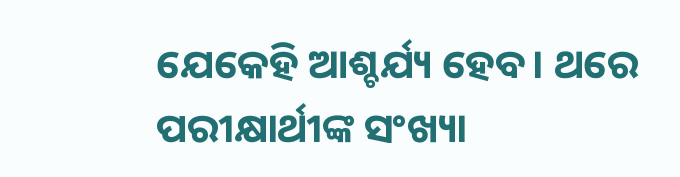ଯେକେହି ଆଶ୍ଚର୍ଯ୍ୟ ହେବ। ଥରେ ପରୀକ୍ଷାର୍ଥୀଙ୍କ ସଂଖ୍ୟା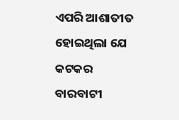ଏପରି ଆଶାତୀତ ହୋଇଥିଲା ଯେ କଟକର ବାରବାଟୀ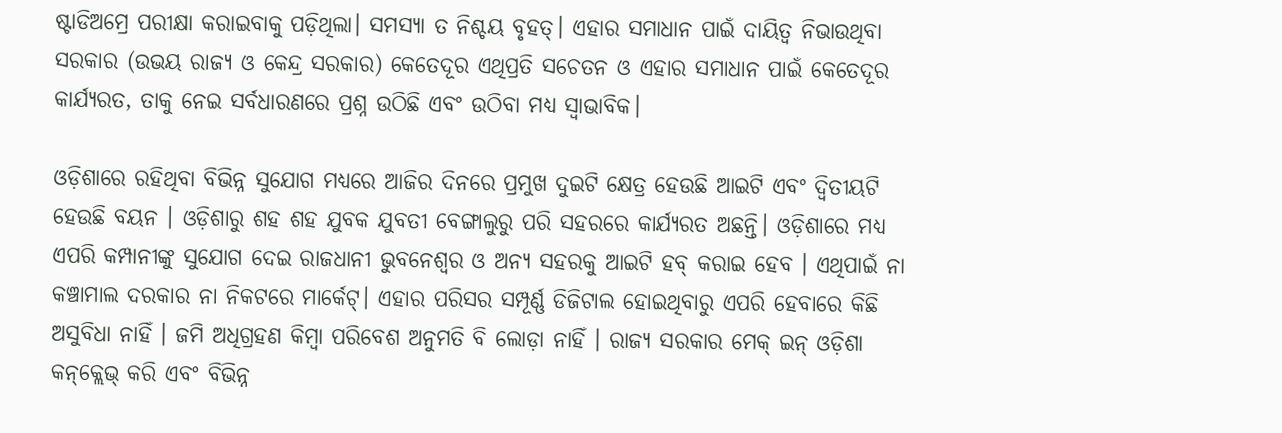ଷ୍ଟାଡିଅମ୍ରେ ପରୀକ୍ଷା କରାଇବାକୁ ପଡ଼ିଥିଲା। ସମସ୍ୟା ତ ନିଶ୍ଚୟ ବୃହତ୍। ଏହାର ସମାଧାନ ପାଇଁ ଦାୟିତ୍ୱ ନିଭାଉଥିବା ସରକାର (ଉଭୟ ରାଜ୍ୟ ଓ କେନ୍ଦ୍ର ସରକାର) କେତେଦୂର ଏଥିପ୍ରତି ସଚେତନ ଓ ଏହାର ସମାଧାନ ପାଇଁ କେତେଦୂର କାର୍ଯ୍ୟରତ, ତାକୁ ନେଇ ସର୍ବଧାରଣରେ ପ୍ରଶ୍ନ ଉଠିଛି ଏବଂ ଉଠିବା ମଧ୍ୟ ସ୍ୱାଭାବିକ।

ଓଡ଼ିଶାରେ ରହିଥିବା ବିଭିନ୍ନ ସୁଯୋଗ ମଧ୍ୟରେ ଆଜିର ଦିନରେ ପ୍ରମୁଖ ଦୁଇଟି କ୍ଷେତ୍ର ହେଉଛି ଆଇଟି ଏବଂ ଦ୍ୱିତୀୟଟି ହେଉଛି ବୟନ । ଓଡ଼ିଶାରୁ ଶହ ଶହ ଯୁବକ ଯୁବତୀ ବେଙ୍ଗାଲୁରୁ ପରି ସହରରେ କାର୍ଯ୍ୟରତ ଅଛନ୍ତି। ଓଡ଼ିଶାରେ ମଧ୍ୟ ଏପରି କମ୍ପାନୀଙ୍କୁ ସୁଯୋଗ ଦେଇ ରାଜଧାନୀ ଭୁବନେଶ୍ୱର ଓ ଅନ୍ୟ ସହରକୁ ଆଇଟି ହବ୍ କରାଇ ହେବ । ଏଥିପାଇଁ ନା କଞ୍ଚାମାଲ ଦରକାର ନା ନିକଟରେ ମାର୍କେଟ୍। ଏହାର ପରିସର ସମ୍ପୂର୍ଣ୍ଣ ଡିଜିଟାଲ ହୋଇଥିବାରୁ ଏପରି ହେବାରେ କିଛି ଅସୁବିଧା ନାହିଁ । ଜମି ଅଧିଗ୍ରହଣ କିମ୍ୱା ପରିବେଶ ଅନୁମତି ବି ଲୋଡ଼ା ନାହିଁ । ରାଜ୍ୟ ସରକାର ମେକ୍ ଇନ୍ ଓଡ଼ିଶା କନ୍‌କ୍ଲେଭ୍‌ କରି ଏବଂ ବିଭିନ୍ନ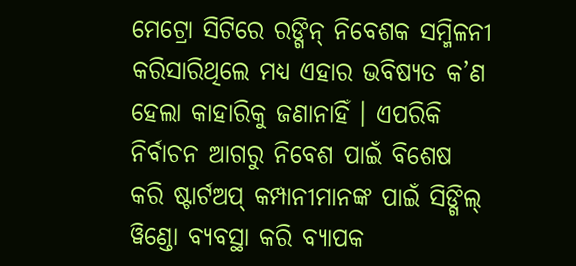ମେଟ୍ରୋ ସିଟିରେ ରଙ୍ଗିନ୍ ନିବେଶକ ସମ୍ମିଳନୀ କରିସାରିଥିଲେ ମଧ୍ୟ ଏହାର ଭବିଷ୍ୟତ କ’ଣ ହେଲା କାହାରିକୁ ଜଣାନାହିଁ । ଏପରିକି ନିର୍ବାଚନ ଆଗରୁ ନିବେଶ ପାଇଁ ବିଶେଷ କରି ଷ୍ଟାର୍ଟଅପ୍ କମ୍ପାନୀମାନଙ୍କ ପାଇଁ ସିଙ୍ଗିଲ୍ ୱିଣ୍ଡୋ ବ୍ୟବସ୍ଥା କରି ବ୍ୟାପକ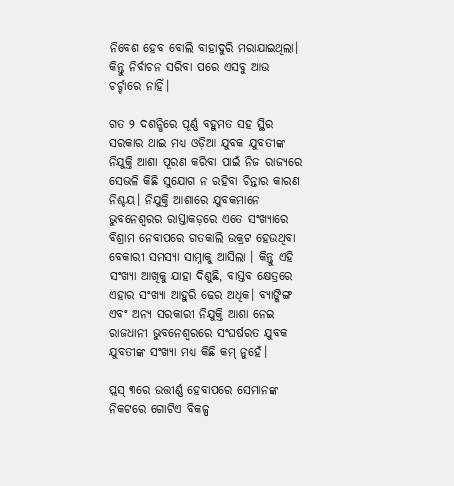ନିବେଶ ହେବ ବୋଲି ବାହାଦୁରି ମରାଯାଇଥିଲା। କିନ୍ତୁ ନିର୍ବାଚନ ସରିବା ପରେ ଏସବୁ ଆଉ ଚର୍ଚ୍ଚାରେ ନାହିଁ।

ଗତ ୨ ଦଶନ୍ଧିରେ ପୂର୍ଣ୍ଣ ବହୁମତ ସହ ସ୍ଥିର ସରକାର ଥାଇ ମଧ୍ୟ ଓଡ଼ିଆ ଯୁବକ ଯୁବତୀଙ୍କ ନିଯୁକ୍ତି ଆଶା ପୂରଣ କରିବା ପାଇଁ ନିଜ ରାଜ୍ୟରେ ସେଭଳି କିଛି ସୁଯୋଗ ନ ରହିବା ଚିନ୍ତାର କାରଣ ନିଶ୍ଚୟ। ନିଯୁକ୍ତି ଆଶାରେ ଯୁବକମାନେ ଭୁବନେଶ୍ୱରର ରାସ୍ତାକଡ଼ରେ ଏତେ ସଂଖ୍ୟାରେ ବିଶ୍ରାମ ନେବାପରେ ଗତକାଲି ଉକ୍ରଟ ହେଉଥିବା ବେକାରୀ ସମସ୍ୟା ସାମ୍ନାକୁ ଆସିଲା । କିନ୍ତୁ ଏହି ସଂଖ୍ୟା ଆଖିକୁ ଯାହା ଦିଶୁଛି, ବାସ୍ତବ କ୍ଷେତ୍ରରେ ଏହାର ସଂଖ୍ୟା ଆହୁରି ଢେର ଅଧିକ। ବ୍ୟାଙ୍କିଙ୍ଗ ଏବଂ ଅନ୍ୟ ସରକାରୀ ନିଯୁକ୍ତି ଆଶା ନେଇ ରାଜଧାନୀ ଭୁବନେଶ୍ୱରରେ ସଂଘର୍ଷରତ ଯୁବକ ଯୁବତୀଙ୍କ ସଂଖ୍ୟା ମଧ୍ୟ କିଛି କମ୍ ନୁହେଁ।

ପ୍ଲସ୍ ୩ରେ ଉତ୍ତୀର୍ଣ୍ଣ ହେବାପରେ ସେମାନଙ୍କ ନିକଟରେ ଗୋଟିଏ ବିକଳ୍ପ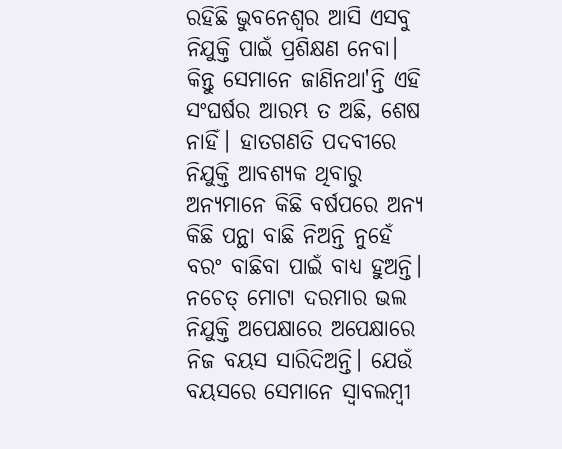ରହିଛି ଭୁବନେଶ୍ୱର ଆସି ଏସବୁ ନିଯୁକ୍ତି ପାଇଁ ପ୍ରଶିକ୍ଷଣ ନେବା। କିନ୍ତୁ ସେମାନେ ଜାଣିନଥା'ନ୍ତି ଏହି ସଂଘର୍ଷର ଆରମ୍ଭ ତ ଅଛି, ଶେଷ ନାହିଁ। ହାତଗଣତି ପଦବୀରେ ନିଯୁକ୍ତି ଆବଶ୍ୟକ ଥିବାରୁ ଅନ୍ୟମାନେ କିଛି ବର୍ଷପରେ ଅନ୍ୟ କିଛି ପନ୍ଥା ବାଛି ନିଅନ୍ତି ନୁହେଁ ବରଂ ବାଛିବା ପାଇଁ ବାଧ୍ୟ ହୁଅନ୍ତି। ନଚେତ୍ ମୋଟା ଦରମାର ଭଲ ନିଯୁକ୍ତି ଅପେକ୍ଷାରେ ଅପେକ୍ଷାରେ ନିଜ ବୟସ ସାରିଦିଅନ୍ତି। ଯେଉଁ ବୟସରେ ସେମାନେ ସ୍ୱାବଲମ୍ୱୀ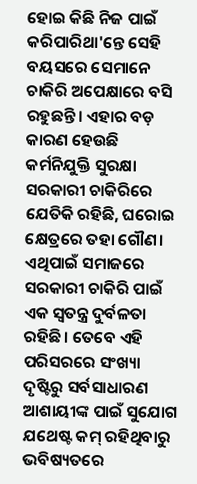ହୋଇ କିଛି ନିଜ ପାଇଁ କରିପାରିଥା'ନ୍ତେ ସେହି ବୟସରେ ସେମାନେ ଚାକିରି ଅପେକ୍ଷାରେ ବସି ରହୁଛନ୍ତି। ଏହାର ବଡ଼ କାରଣ ହେଉଛି କର୍ମନିଯୁକ୍ତି ସୁରକ୍ଷା ସରକାରୀ ଚାକିରିରେ ଯେତିକି ରହିଛି, ଘରୋଇ କ୍ଷେତ୍ରରେ ତହା ଗୌଣ। ଏଥିପାଇଁ ସମାଜରେ ସରକାରୀ ଚାକିରି ପାଇଁ ଏକ ସ୍ୱତନ୍ତ୍ର ଦୁର୍ବଳତା ରହିଛି। ତେବେ ଏହି ପରିସରରେ ସଂଖ୍ୟା ଦୃଷ୍ଟିରୁ ସର୍ବସାଧାରଣ ଆଶାୟୀଙ୍କ ପାଇଁ ସୁଯୋଗ ଯଥେଷ୍ଟ କମ୍ ରହିଥିବାରୁ ଭବିଷ୍ୟତରେ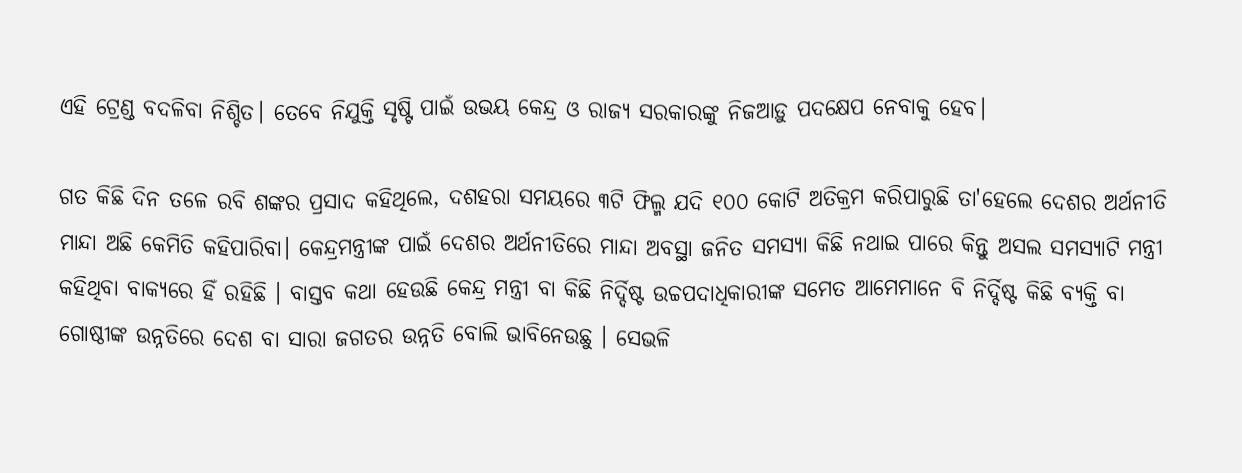ଏହି ଟ୍ରେଣ୍ଡ ବଦଳିବା ନିଶ୍ଚିତ। ତେବେ ନିଯୁକ୍ତି ସୃଷ୍ଟି ପାଇଁ ଉଭୟ କେନ୍ଦ୍ର ଓ ରାଜ୍ୟ ସରକାରଙ୍କୁ ନିଜଆଡ଼ୁ ପଦକ୍ଷେପ ନେବାକୁ ହେବ।

ଗତ କିଛି ଦିନ ତଳେ ରବି ଶଙ୍କର ପ୍ରସାଦ କହିଥିଲେ, ଦଶହରା ସମୟରେ ୩ଟି ଫିଲ୍ମ ଯଦି ୧୦୦ କୋଟି ଅତିକ୍ରମ କରିପାରୁଛି ତା'ହେଲେ ଦେଶର ଅର୍ଥନୀତି ମାନ୍ଦା ଅଛି କେମିତି କହିପାରିବା। କେନ୍ଦ୍ରମନ୍ତ୍ରୀଙ୍କ ପାଇଁ ଦେଶର ଅର୍ଥନୀତିରେ ମାନ୍ଦା ଅବସ୍ଥା ଜନିତ ସମସ୍ୟା କିଛି ନଥାଇ ପାରେ କିନ୍ତୁ ଅସଲ ସମସ୍ୟାଟି ମନ୍ତ୍ରୀ କହିଥିବା ବାକ୍ୟରେ ହିଁ ରହିଛି । ବାସ୍ତବ କଥା ହେଉଛି କେନ୍ଦ୍ର ମନ୍ତ୍ରୀ ବା କିଛି ନିର୍ଦ୍ଦିଷ୍ଟ ଉଚ୍ଚପଦାଧିକାରୀଙ୍କ ସମେତ ଆମେମାନେ ବି ନିର୍ଦ୍ଦିଷ୍ଟ କିଛି ବ୍ୟକ୍ତି ବା ଗୋଷ୍ଠୀଙ୍କ ଉନ୍ନତିରେ ଦେଶ ବା ସାରା ଜଗତର ଉନ୍ନତି ବୋଲି ଭାବିନେଉଛୁ । ସେଭଳି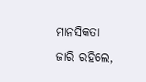ମାନସିକତା ଜାରି ରହିଲେ,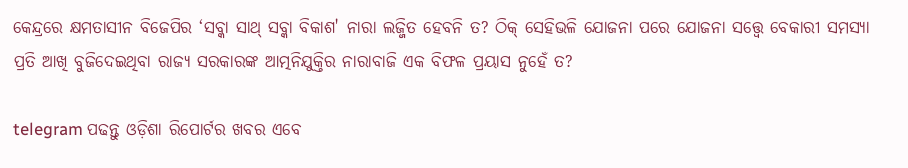କେନ୍ଦ୍ରରେ କ୍ଷମତାସୀନ ବିଜେପିର ‘ସବ୍କା ସାଥ୍ ସବ୍କା ବିକାଶ' ନାରା ଲଜ୍ଜିତ ହେବନି ତ? ଠିକ୍ ସେହିଭଳି ଯୋଜନା ପରେ ଯୋଜନା ସତ୍ତ୍ୱେ ବେକାରୀ ସମସ୍ୟା ପ୍ରତି ଆଖି ବୁଜିଦେଇଥିବା ରାଜ୍ୟ ସରକାରଙ୍କ ଆତ୍ମନିଯୁକ୍ତିର ନାରାବାଜି ଏକ ବିଫଳ ପ୍ରୟାସ ନୁହେଁ ତ?

telegram ପଢନ୍ତୁ ଓଡ଼ିଶା ରିପୋର୍ଟର ଖବର ଏବେ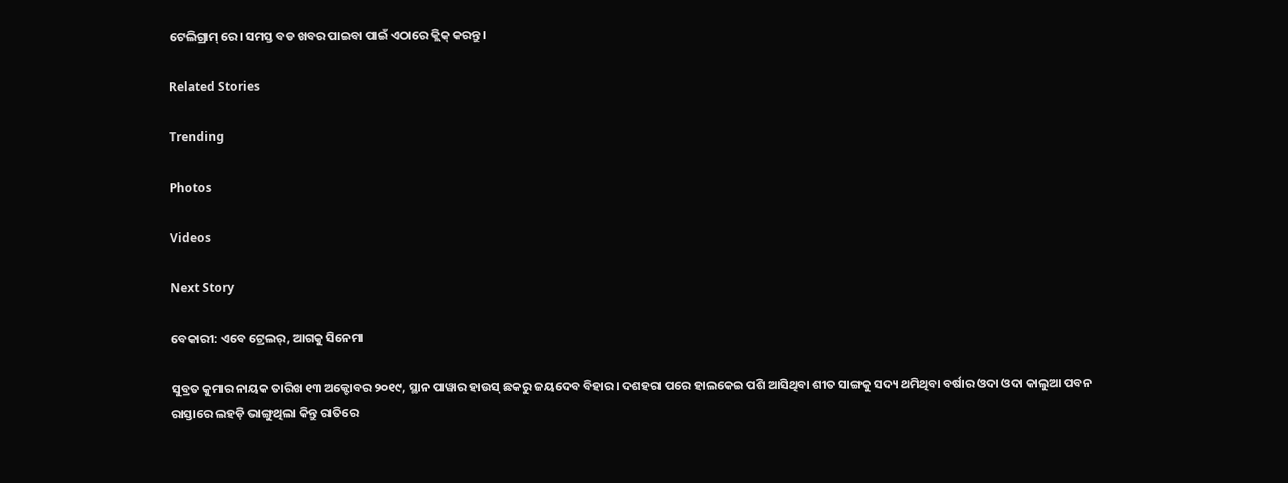ଟେଲିଗ୍ରାମ୍ ରେ। ସମସ୍ତ ବଡ ଖବର ପାଇବା ପାଇଁ ଏଠାରେ କ୍ଲିକ୍ କରନ୍ତୁ।

Related Stories

Trending

Photos

Videos

Next Story

ବେକାରୀ: ଏବେ ଟ୍ରେଲର୍, ଆଗକୁ ସିନେମା

ସୁବ୍ରତ କୁମାର ନାୟକ ତାରିଖ ୧୩ ଅକ୍ଟୋବର ୨୦୧୯, ସ୍ଥାନ ପାୱାର ହାଉସ୍ ଛକରୁ ଜୟଦେବ ବିହାର। ଦଶହରା ପରେ ହାଲକେଇ ପଶି ଆସିଥିବା ଶୀତ ସାଙ୍ଗକୁ ସଦ୍ୟ ଥମିଥିବା ବର୍ଷାର ଓଦା ଓଦା କାଲୁଆ ପବନ ରାସ୍ତାରେ ଲହଡ଼ି ଭାଙ୍ଗୁଥିଲା କିନ୍ତୁ ରାତିରେ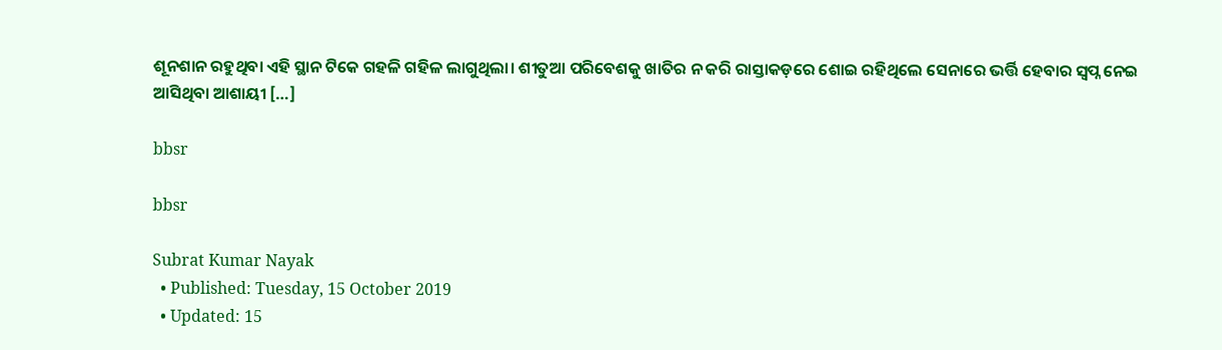ଶୂନଶାନ ରହୁଥିବା ଏହି ସ୍ଥାନ ଟିକେ ଗହଳି ଗହିଳ ଲାଗୁଥିଲା। ଶୀତୁଆ ପରିବେଶକୁ ଖାତିର ନ କରି ରାସ୍ତାକଡ଼ରେ ଶୋଇ ରହିଥିଲେ ସେନାରେ ଭର୍ତ୍ତି ହେବାର ସ୍ୱପ୍ନ ନେଇ ଆସିଥିବା ଆଶାୟୀ […]

bbsr

bbsr

Subrat Kumar Nayak
  • Published: Tuesday, 15 October 2019
  • Updated: 15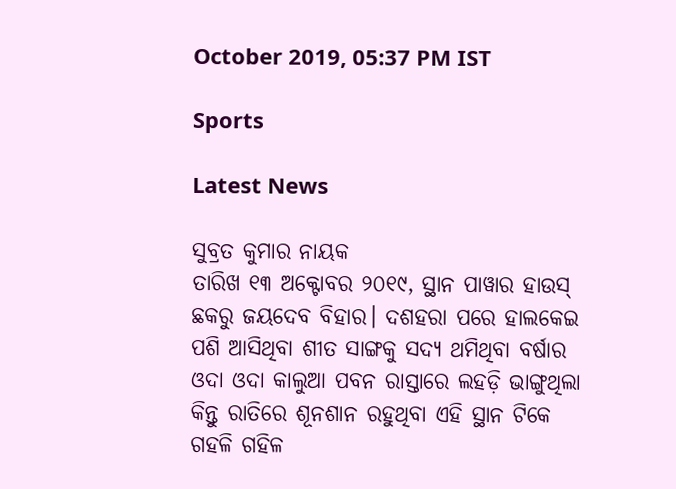October 2019, 05:37 PM IST

Sports

Latest News

ସୁବ୍ରତ କୁମାର ନାୟକ
ତାରିଖ ୧୩ ଅକ୍ଟୋବର ୨୦୧୯, ସ୍ଥାନ ପାୱାର ହାଉସ୍ ଛକରୁ ଜୟଦେବ ବିହାର। ଦଶହରା ପରେ ହାଲକେଇ ପଶି ଆସିଥିବା ଶୀତ ସାଙ୍ଗକୁ ସଦ୍ୟ ଥମିଥିବା ବର୍ଷାର ଓଦା ଓଦା କାଲୁଆ ପବନ ରାସ୍ତାରେ ଲହଡ଼ି ଭାଙ୍ଗୁଥିଲା କିନ୍ତୁ ରାତିରେ ଶୂନଶାନ ରହୁଥିବା ଏହି ସ୍ଥାନ ଟିକେ ଗହଳି ଗହିଳ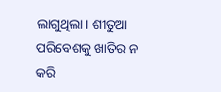ଲାଗୁଥିଲା। ଶୀତୁଆ ପରିବେଶକୁ ଖାତିର ନ କରି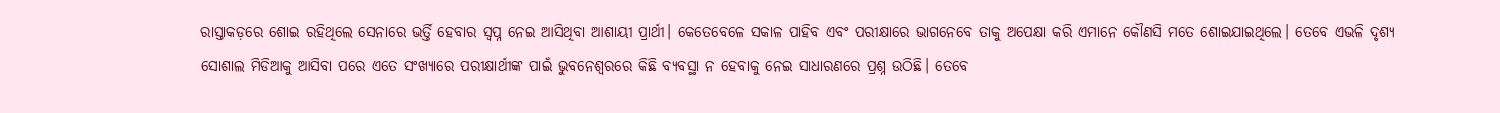ରାସ୍ତାକଡ଼ରେ ଶୋଇ ରହିଥିଲେ ସେନାରେ ଭର୍ତ୍ତି ହେବାର ସ୍ୱପ୍ନ ନେଇ ଆସିଥିବା ଆଶାୟୀ ପ୍ରାର୍ଥୀ। କେତେବେଳେ ସକାଳ ପାହିବ ଏବଂ ପରୀକ୍ଷାରେ ଭାଗନେବେ ତାକୁ ଅପେକ୍ଷା କରି ଏମାନେ କୌଣସି ମତେ ଶୋଇଯାଇଥିଲେ। ତେବେ ଏଭଳି ଦୃଶ୍ୟ ସୋଶାଲ ମିଡିଆକୁ ଆସିବା ପରେ ଏତେ ସଂଖ୍ୟାରେ ପରୀକ୍ଷାର୍ଥୀଙ୍କ ପାଇଁ ଭୁବନେଶ୍ୱରରେ କିଛି ବ୍ୟବସ୍ଥା ନ ହେବାକୁ ନେଇ ସାଧାରଣରେ ପ୍ରଶ୍ନ ଉଠିଛି। ତେବେ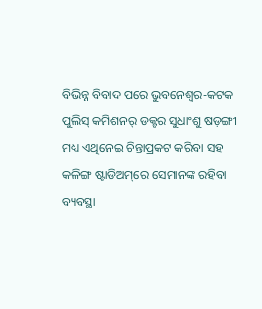ବିଭିନ୍ନ ବିବାଦ ପରେ ଭୁବନେଶ୍ୱର-କଟକ ପୁଲିସ୍ କମିଶନର୍ ଡକ୍ଟର ସୁଧାଂଶୁ ଷଡ଼ଙ୍ଗୀ ମଧ୍ୟ ଏଥିନେଇ ଚିନ୍ତାପ୍ରକଟ କରିବା ସହ କଳିଙ୍ଗ ଷ୍ଟାଡିଅମ୍‌ରେ ସେମାନଙ୍କ ରହିବା ବ୍ୟବସ୍ଥା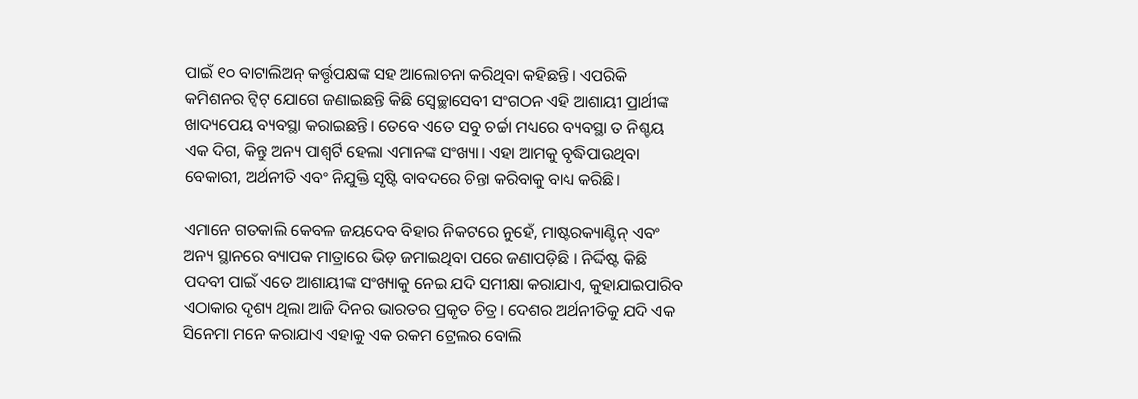ପାଇଁ ୧୦ ବାଟାଲିଅନ୍ କର୍ତ୍ତୃପକ୍ଷଙ୍କ ସହ ଆଲୋଚନା କରିଥିବା କହିଛନ୍ତି। ଏପରିକି କମିଶନର ଟ୍ୱିଟ୍‌ ଯୋଗେ ଜଣାଇଛନ୍ତି କିଛି ସ୍ୱେଚ୍ଛାସେବୀ ସଂଗଠନ ଏହି ଆଶାୟୀ ପ୍ରାର୍ଥୀଙ୍କ ଖାଦ୍ୟପେୟ ବ୍ୟବସ୍ଥା କରାଇଛନ୍ତି। ତେବେ ଏତେ ସବୁ ଚର୍ଚ୍ଚା ମଧ୍ୟରେ ବ୍ୟବସ୍ଥା ତ ନିଶ୍ଚୟ ଏକ ଦିଗ, କିନ୍ତୁ ଅନ୍ୟ ପାଶ୍ୱର୍ଟି ହେଲା ଏମାନଙ୍କ ସଂଖ୍ୟା। ଏହା ଆମକୁ ବୃଦ୍ଧିପାଉଥିବା ବେକାରୀ, ଅର୍ଥନୀତି ଏବଂ ନିଯୁକ୍ତି ସୃଷ୍ଟି ବାବଦରେ ଚିନ୍ତା କରିବାକୁ ବାଧ୍ୟ କରିଛି।

ଏମାନେ ଗତକାଲି କେବଳ ଜୟଦେବ ବିହାର ନିକଟରେ ନୁହେଁ, ମାଷ୍ଟରକ୍ୟାଣ୍ଟିନ୍ ଏବଂ ଅନ୍ୟ ସ୍ଥାନରେ ବ୍ୟାପକ ମାତ୍ରାରେ ଭିଡ଼ ଜମାଇଥିବା ପରେ ଜଣାପଡ଼ିଛି । ନିର୍ଦ୍ଦିଷ୍ଟ କିଛି ପଦବୀ ପାଇଁ ଏତେ ଆଶାୟୀଙ୍କ ସଂଖ୍ୟାକୁ ନେଇ ଯଦି ସମୀକ୍ଷା କରାଯାଏ, କୁହାଯାଇପାରିବ ଏଠାକାର ଦୃଶ୍ୟ ଥିଲା ଆଜି ଦିନର ଭାରତର ପ୍ରକୃତ ଚିତ୍ର। ଦେଶର ଅର୍ଥନୀତିକୁ ଯଦି ଏକ ସିନେମା ମନେ କରାଯାଏ ଏହାକୁ ଏକ ରକମ ଟ୍ରେଲର ବୋଲି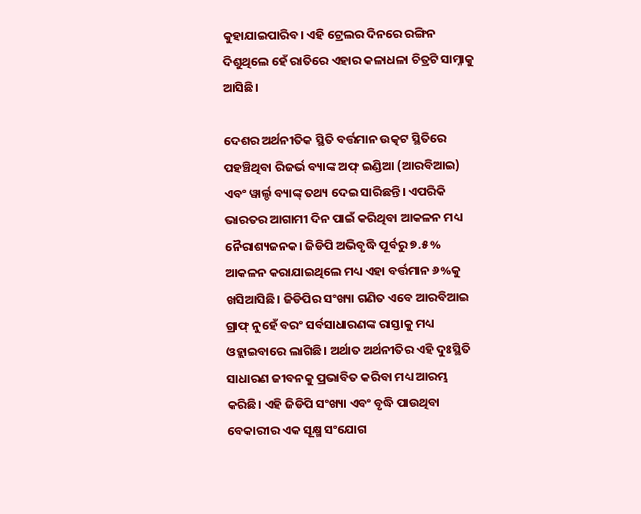କୁହାଯାଇପାରିବ। ଏହି ଟ୍ରେଲର ଦିନରେ ରଙ୍ଗିନ ଦିଶୁଥିଲେ ହେଁ ରାତିରେ ଏହାର କଳାଧଳା ଚିତ୍ରଟି ସାମ୍ନାକୁ ଆସିଛି।

ଦେଶର ଅର୍ଥନୀତିକ ସ୍ଥିତି ବର୍ତ୍ତମାନ ଉତ୍କଟ ସ୍ଥିତିରେ ପହଞ୍ଚିଥିବା ରିଜର୍ଭ ବ୍ୟାଙ୍କ ଅଫ୍ ଇଣ୍ଡିଆ (ଆରବିଆଇ) ଏବଂ ୱାର୍ଲ୍ଡ ବ୍ୟାଙ୍କ୍ ତଥ୍ୟ ଦେଇ ସାରିଛନ୍ତି। ଏପରିକି ଭାରତର ଆଗାମୀ ଦିନ ପାଇଁ କରିଥିବା ଆକଳନ ମଧ୍ୟ ନୈରାଶ୍ୟଜନକ। ଜିଡିପି ଅଭିବୃଦ୍ଧି ପୂର୍ବରୁ ୭.୫% ଆକଳନ କରାଯାଇଥିଲେ ମଧ୍ୟ ଏହା ବର୍ତ୍ତମାନ ୬%କୁ ଖସିଆସିଛି। ଜିଡିପିର ସଂଖ୍ୟା ଗଣିତ ଏବେ ଆରବିଆଇ ଗ୍ରାଫ୍ ନୁହେଁ ବରଂ ସର୍ବସାଧାରଣଙ୍କ ରାସ୍ତାକୁ ମଧ୍ୟ ଓହ୍ଲାଇବାରେ ଲାଗିଛି। ଅର୍ଥାତ ଅର୍ଥନୀତିର ଏହି ଦୁଃସ୍ଥିତି ସାଧାରଣ ଜୀବନକୁ ପ୍ରଭାବିତ କରିବା ମଧ୍ୟ ଆରମ୍ଭ କରିଛି। ଏହି ଜିଡିପି ସଂଖ୍ୟା ଏବଂ ବୃଦ୍ଧି ପାଉଥିବା ବେକାରୀର ଏକ ସୂକ୍ଷ୍ମ ସଂଯୋଗ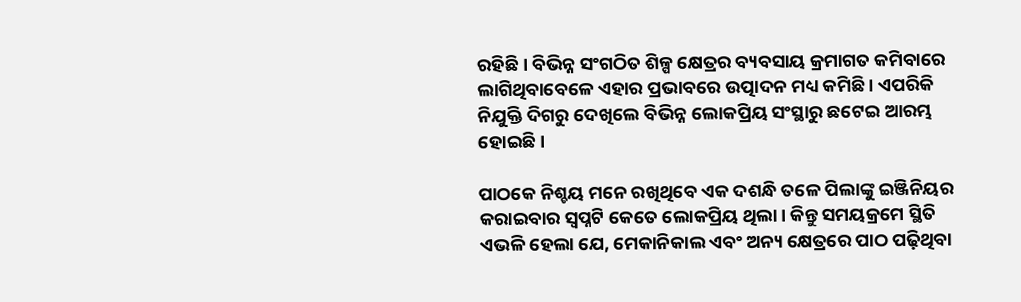ରହିଛି । ବିଭିନ୍ନ ସଂଗଠିତ ଶିଳ୍ପ କ୍ଷେତ୍ରର ବ୍ୟବସାୟ କ୍ରମାଗତ କମିବାରେ ଲାଗିଥିବାବେଳେ ଏହାର ପ୍ରଭାବରେ ଉତ୍ପାଦନ ମଧ୍ୟ କମିଛି । ଏପରିକି ନିଯୁକ୍ତି ଦିଗରୁ ଦେଖିଲେ ବିଭିନ୍ନ ଲୋକପ୍ରିୟ ସଂସ୍ଥାରୁ ଛଟେଇ ଆରମ୍ଭ ହୋଇଛି।

ପାଠକେ ନିଶ୍ଚୟ ମନେ ରଖିଥିବେ ଏକ ଦଶନ୍ଧି ତଳେ ପିଲାଙ୍କୁ ଇଞ୍ଜିନିୟର କରାଇବାର ସ୍ୱପ୍ନଟି କେତେ ଲୋକପ୍ରିୟ ଥିଲା। କିନ୍ତୁ ସମୟକ୍ରମେ ସ୍ଥିତି ଏଭଳି ହେଲା ଯେ, ମେକାନିକାଲ ଏବଂ ଅନ୍ୟ କ୍ଷେତ୍ରରେ ପାଠ ପଢ଼ିଥିବା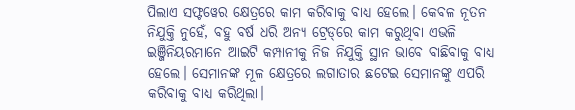ପିଲାଏ ସଫ୍ଟୱେର କ୍ଷେତ୍ରରେ କାମ କରିବାକୁ ବାଧ୍ୟ ହେଲେ। କେବଳ ନୂତନ ନିଯୁକ୍ତି ନୁହେଁ, ବହୁ ବର୍ଷ ଧରି ଅନ୍ୟ ଟ୍ରେଡ୍‌ରେ କାମ କରୁଥିବା ଏଭଳି ଇଞ୍ଜିନିୟରମାନେ ଆଇଟି କମ୍ପାନୀକୁ ନିଜ ନିଯୁକ୍ତି ସ୍ଥାନ ଭାବେ ବାଛିବାକୁ ବାଧ୍ୟ ହେଲେ। ସେମାନଙ୍କ ମୂଳ କ୍ଷେତ୍ରରେ ଲଗାତାର ଛଟେଇ ସେମାନଙ୍କୁ ଏପରି କରିବାକୁ ବାଧ୍ୟ କରିଥିଲା।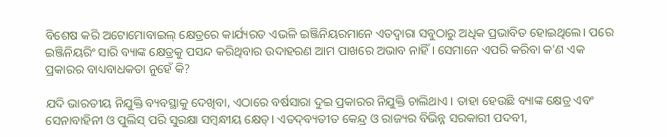ବିଶେଷ କରି ଅଟୋମୋବାଇଲ୍ କ୍ଷେତ୍ରରେ କାର୍ଯ୍ୟରତ ଏଭଳି ଇଞ୍ଜିନିୟରମାନେ ଏତଦ୍ୱାରା ସବୁଠାରୁ ଅଧିକ ପ୍ରଭାବିତ ହୋଇଥିଲେ। ପରେ ଇଞ୍ଜିନିୟରିଂ ସାରି ବ୍ୟାଙ୍କ କ୍ଷେତ୍ରକୁ ପସନ୍ଦ କରିଥିବାର ଉଦାହରଣ ଆମ ପାଖରେ ଅଭାବ ନାହିଁ । ସେମାନେ ଏପରି କରିବା କ'ଣ ଏକ ପ୍ରକାରର ବାଧ୍ୟବାଧକତା ନୁହେଁ କି?

ଯଦି ଭାରତୀୟ ନିଯୁକ୍ତି ବ୍ୟବସ୍ଥାକୁ ଦେଖିବା, ଏଠାରେ ବର୍ଷସାରା ଦୁଇ ପ୍ରକାରର ନିଯୁକ୍ତି ଚାଲିଥାଏ । ତାହା ହେଉଛି ବ୍ୟାଙ୍କ କ୍ଷେତ୍ର ଏବଂ ସେନାବାହିନୀ ଓ ପୁଲିସ୍ ପରି ସୁରକ୍ଷା ସମ୍ୱନ୍ଧୀୟ କ୍ଷେତ୍। ଏତଦ୍‌ବ୍ୟତୀତ କେନ୍ଦ୍ର ଓ ରାଜ୍ୟର ବିଭିନ୍ନ ସରକାରୀ ପଦବୀ,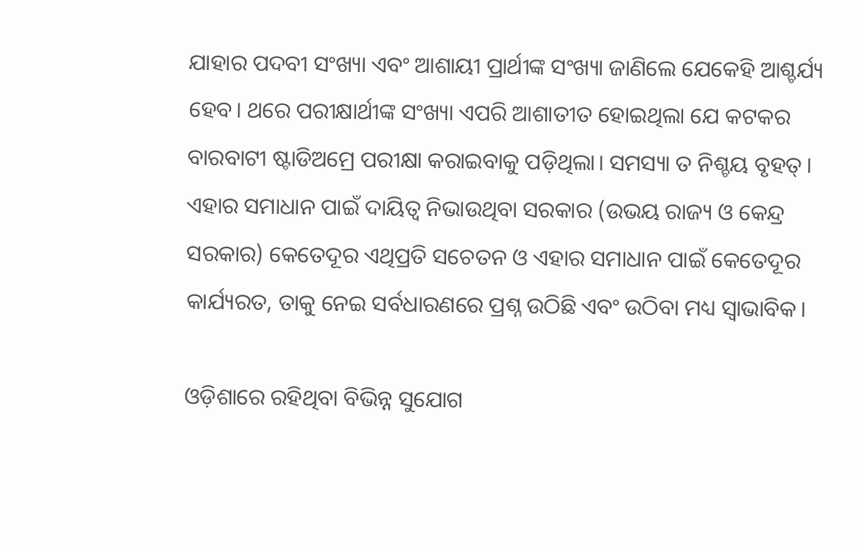ଯାହାର ପଦବୀ ସଂଖ୍ୟା ଏବଂ ଆଶାୟୀ ପ୍ରାର୍ଥୀଙ୍କ ସଂଖ୍ୟା ଜାଣିଲେ ଯେକେହି ଆଶ୍ଚର୍ଯ୍ୟ ହେବ। ଥରେ ପରୀକ୍ଷାର୍ଥୀଙ୍କ ସଂଖ୍ୟା ଏପରି ଆଶାତୀତ ହୋଇଥିଲା ଯେ କଟକର ବାରବାଟୀ ଷ୍ଟାଡିଅମ୍ରେ ପରୀକ୍ଷା କରାଇବାକୁ ପଡ଼ିଥିଲା। ସମସ୍ୟା ତ ନିଶ୍ଚୟ ବୃହତ୍। ଏହାର ସମାଧାନ ପାଇଁ ଦାୟିତ୍ୱ ନିଭାଉଥିବା ସରକାର (ଉଭୟ ରାଜ୍ୟ ଓ କେନ୍ଦ୍ର ସରକାର) କେତେଦୂର ଏଥିପ୍ରତି ସଚେତନ ଓ ଏହାର ସମାଧାନ ପାଇଁ କେତେଦୂର କାର୍ଯ୍ୟରତ, ତାକୁ ନେଇ ସର୍ବଧାରଣରେ ପ୍ରଶ୍ନ ଉଠିଛି ଏବଂ ଉଠିବା ମଧ୍ୟ ସ୍ୱାଭାବିକ।

ଓଡ଼ିଶାରେ ରହିଥିବା ବିଭିନ୍ନ ସୁଯୋଗ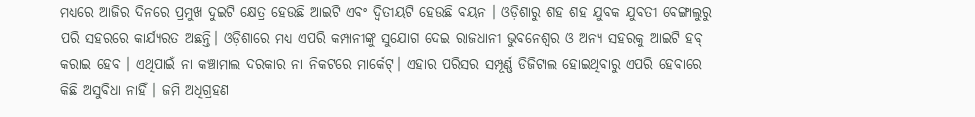ମଧ୍ୟରେ ଆଜିର ଦିନରେ ପ୍ରମୁଖ ଦୁଇଟି କ୍ଷେତ୍ର ହେଉଛି ଆଇଟି ଏବଂ ଦ୍ୱିତୀୟଟି ହେଉଛି ବୟନ । ଓଡ଼ିଶାରୁ ଶହ ଶହ ଯୁବକ ଯୁବତୀ ବେଙ୍ଗାଲୁରୁ ପରି ସହରରେ କାର୍ଯ୍ୟରତ ଅଛନ୍ତି। ଓଡ଼ିଶାରେ ମଧ୍ୟ ଏପରି କମ୍ପାନୀଙ୍କୁ ସୁଯୋଗ ଦେଇ ରାଜଧାନୀ ଭୁବନେଶ୍ୱର ଓ ଅନ୍ୟ ସହରକୁ ଆଇଟି ହବ୍ କରାଇ ହେବ । ଏଥିପାଇଁ ନା କଞ୍ଚାମାଲ ଦରକାର ନା ନିକଟରେ ମାର୍କେଟ୍। ଏହାର ପରିସର ସମ୍ପୂର୍ଣ୍ଣ ଡିଜିଟାଲ ହୋଇଥିବାରୁ ଏପରି ହେବାରେ କିଛି ଅସୁବିଧା ନାହିଁ । ଜମି ଅଧିଗ୍ରହଣ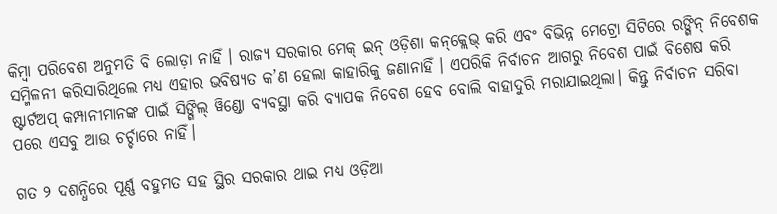କିମ୍ୱା ପରିବେଶ ଅନୁମତି ବି ଲୋଡ଼ା ନାହିଁ । ରାଜ୍ୟ ସରକାର ମେକ୍ ଇନ୍ ଓଡ଼ିଶା କନ୍‌କ୍ଲେଭ୍‌ କରି ଏବଂ ବିଭିନ୍ନ ମେଟ୍ରୋ ସିଟିରେ ରଙ୍ଗିନ୍ ନିବେଶକ ସମ୍ମିଳନୀ କରିସାରିଥିଲେ ମଧ୍ୟ ଏହାର ଭବିଷ୍ୟତ କ’ଣ ହେଲା କାହାରିକୁ ଜଣାନାହିଁ । ଏପରିକି ନିର୍ବାଚନ ଆଗରୁ ନିବେଶ ପାଇଁ ବିଶେଷ କରି ଷ୍ଟାର୍ଟଅପ୍ କମ୍ପାନୀମାନଙ୍କ ପାଇଁ ସିଙ୍ଗିଲ୍ ୱିଣ୍ଡୋ ବ୍ୟବସ୍ଥା କରି ବ୍ୟାପକ ନିବେଶ ହେବ ବୋଲି ବାହାଦୁରି ମରାଯାଇଥିଲା। କିନ୍ତୁ ନିର୍ବାଚନ ସରିବା ପରେ ଏସବୁ ଆଉ ଚର୍ଚ୍ଚାରେ ନାହିଁ।

ଗତ ୨ ଦଶନ୍ଧିରେ ପୂର୍ଣ୍ଣ ବହୁମତ ସହ ସ୍ଥିର ସରକାର ଥାଇ ମଧ୍ୟ ଓଡ଼ିଆ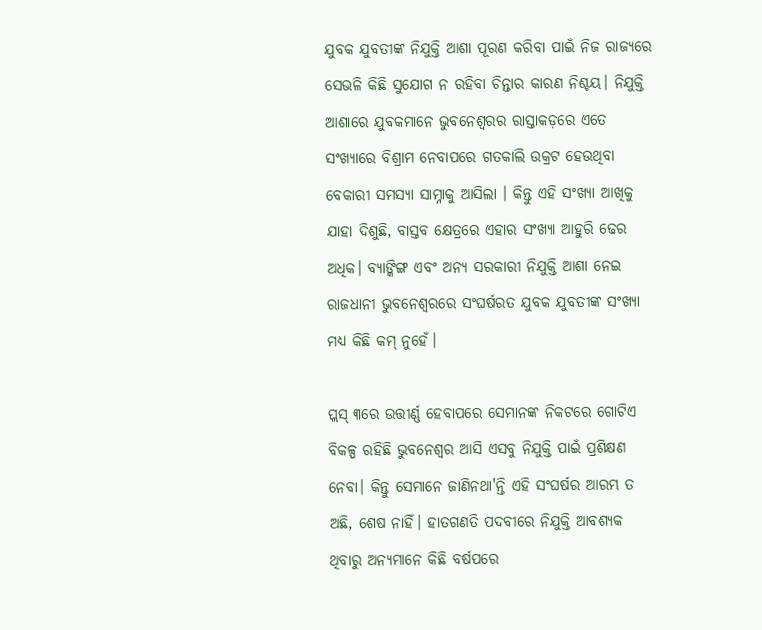ଯୁବକ ଯୁବତୀଙ୍କ ନିଯୁକ୍ତି ଆଶା ପୂରଣ କରିବା ପାଇଁ ନିଜ ରାଜ୍ୟରେ ସେଭଳି କିଛି ସୁଯୋଗ ନ ରହିବା ଚିନ୍ତାର କାରଣ ନିଶ୍ଚୟ। ନିଯୁକ୍ତି ଆଶାରେ ଯୁବକମାନେ ଭୁବନେଶ୍ୱରର ରାସ୍ତାକଡ଼ରେ ଏତେ ସଂଖ୍ୟାରେ ବିଶ୍ରାମ ନେବାପରେ ଗତକାଲି ଉକ୍ରଟ ହେଉଥିବା ବେକାରୀ ସମସ୍ୟା ସାମ୍ନାକୁ ଆସିଲା । କିନ୍ତୁ ଏହି ସଂଖ୍ୟା ଆଖିକୁ ଯାହା ଦିଶୁଛି, ବାସ୍ତବ କ୍ଷେତ୍ରରେ ଏହାର ସଂଖ୍ୟା ଆହୁରି ଢେର ଅଧିକ। ବ୍ୟାଙ୍କିଙ୍ଗ ଏବଂ ଅନ୍ୟ ସରକାରୀ ନିଯୁକ୍ତି ଆଶା ନେଇ ରାଜଧାନୀ ଭୁବନେଶ୍ୱରରେ ସଂଘର୍ଷରତ ଯୁବକ ଯୁବତୀଙ୍କ ସଂଖ୍ୟା ମଧ୍ୟ କିଛି କମ୍ ନୁହେଁ।

ପ୍ଲସ୍ ୩ରେ ଉତ୍ତୀର୍ଣ୍ଣ ହେବାପରେ ସେମାନଙ୍କ ନିକଟରେ ଗୋଟିଏ ବିକଳ୍ପ ରହିଛି ଭୁବନେଶ୍ୱର ଆସି ଏସବୁ ନିଯୁକ୍ତି ପାଇଁ ପ୍ରଶିକ୍ଷଣ ନେବା। କିନ୍ତୁ ସେମାନେ ଜାଣିନଥା'ନ୍ତି ଏହି ସଂଘର୍ଷର ଆରମ୍ଭ ତ ଅଛି, ଶେଷ ନାହିଁ। ହାତଗଣତି ପଦବୀରେ ନିଯୁକ୍ତି ଆବଶ୍ୟକ ଥିବାରୁ ଅନ୍ୟମାନେ କିଛି ବର୍ଷପରେ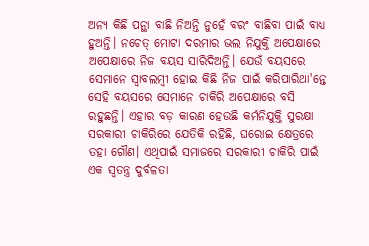ଅନ୍ୟ କିଛି ପନ୍ଥା ବାଛି ନିଅନ୍ତି ନୁହେଁ ବରଂ ବାଛିବା ପାଇଁ ବାଧ୍ୟ ହୁଅନ୍ତି। ନଚେତ୍ ମୋଟା ଦରମାର ଭଲ ନିଯୁକ୍ତି ଅପେକ୍ଷାରେ ଅପେକ୍ଷାରେ ନିଜ ବୟସ ସାରିଦିଅନ୍ତି। ଯେଉଁ ବୟସରେ ସେମାନେ ସ୍ୱାବଲମ୍ୱୀ ହୋଇ କିଛି ନିଜ ପାଇଁ କରିପାରିଥା'ନ୍ତେ ସେହି ବୟସରେ ସେମାନେ ଚାକିରି ଅପେକ୍ଷାରେ ବସି ରହୁଛନ୍ତି। ଏହାର ବଡ଼ କାରଣ ହେଉଛି କର୍ମନିଯୁକ୍ତି ସୁରକ୍ଷା ସରକାରୀ ଚାକିରିରେ ଯେତିକି ରହିଛି, ଘରୋଇ କ୍ଷେତ୍ରରେ ତହା ଗୌଣ। ଏଥିପାଇଁ ସମାଜରେ ସରକାରୀ ଚାକିରି ପାଇଁ ଏକ ସ୍ୱତନ୍ତ୍ର ଦୁର୍ବଳତା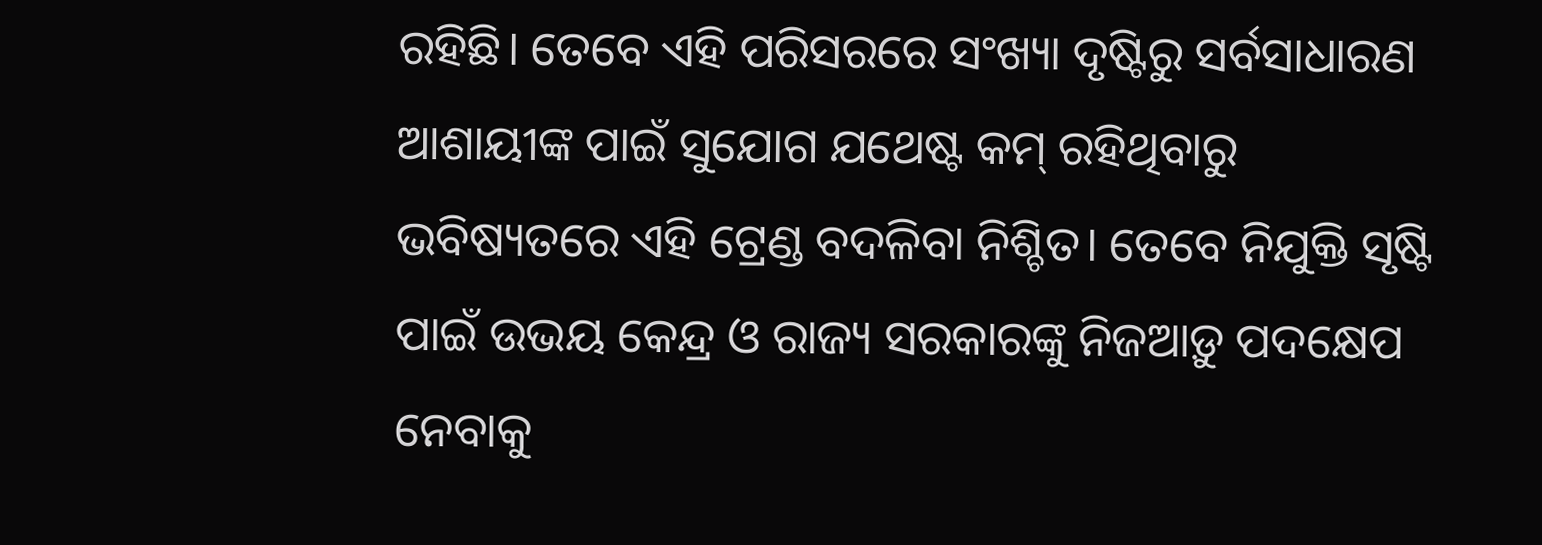ରହିଛି। ତେବେ ଏହି ପରିସରରେ ସଂଖ୍ୟା ଦୃଷ୍ଟିରୁ ସର୍ବସାଧାରଣ ଆଶାୟୀଙ୍କ ପାଇଁ ସୁଯୋଗ ଯଥେଷ୍ଟ କମ୍ ରହିଥିବାରୁ ଭବିଷ୍ୟତରେ ଏହି ଟ୍ରେଣ୍ଡ ବଦଳିବା ନିଶ୍ଚିତ। ତେବେ ନିଯୁକ୍ତି ସୃଷ୍ଟି ପାଇଁ ଉଭୟ କେନ୍ଦ୍ର ଓ ରାଜ୍ୟ ସରକାରଙ୍କୁ ନିଜଆଡ଼ୁ ପଦକ୍ଷେପ ନେବାକୁ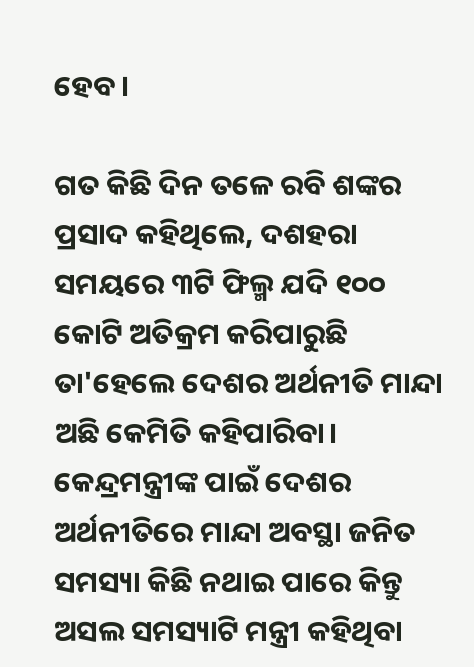ହେବ।

ଗତ କିଛି ଦିନ ତଳେ ରବି ଶଙ୍କର ପ୍ରସାଦ କହିଥିଲେ, ଦଶହରା ସମୟରେ ୩ଟି ଫିଲ୍ମ ଯଦି ୧୦୦ କୋଟି ଅତିକ୍ରମ କରିପାରୁଛି ତା'ହେଲେ ଦେଶର ଅର୍ଥନୀତି ମାନ୍ଦା ଅଛି କେମିତି କହିପାରିବା। କେନ୍ଦ୍ରମନ୍ତ୍ରୀଙ୍କ ପାଇଁ ଦେଶର ଅର୍ଥନୀତିରେ ମାନ୍ଦା ଅବସ୍ଥା ଜନିତ ସମସ୍ୟା କିଛି ନଥାଇ ପାରେ କିନ୍ତୁ ଅସଲ ସମସ୍ୟାଟି ମନ୍ତ୍ରୀ କହିଥିବା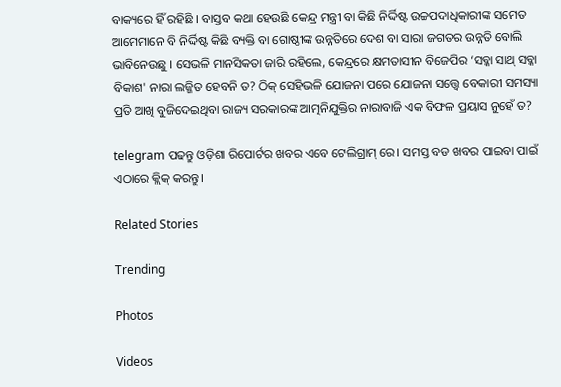ବାକ୍ୟରେ ହିଁ ରହିଛି । ବାସ୍ତବ କଥା ହେଉଛି କେନ୍ଦ୍ର ମନ୍ତ୍ରୀ ବା କିଛି ନିର୍ଦ୍ଦିଷ୍ଟ ଉଚ୍ଚପଦାଧିକାରୀଙ୍କ ସମେତ ଆମେମାନେ ବି ନିର୍ଦ୍ଦିଷ୍ଟ କିଛି ବ୍ୟକ୍ତି ବା ଗୋଷ୍ଠୀଙ୍କ ଉନ୍ନତିରେ ଦେଶ ବା ସାରା ଜଗତର ଉନ୍ନତି ବୋଲି ଭାବିନେଉଛୁ । ସେଭଳି ମାନସିକତା ଜାରି ରହିଲେ, କେନ୍ଦ୍ରରେ କ୍ଷମତାସୀନ ବିଜେପିର ‘ସବ୍କା ସାଥ୍ ସବ୍କା ବିକାଶ' ନାରା ଲଜ୍ଜିତ ହେବନି ତ? ଠିକ୍ ସେହିଭଳି ଯୋଜନା ପରେ ଯୋଜନା ସତ୍ତ୍ୱେ ବେକାରୀ ସମସ୍ୟା ପ୍ରତି ଆଖି ବୁଜିଦେଇଥିବା ରାଜ୍ୟ ସରକାରଙ୍କ ଆତ୍ମନିଯୁକ୍ତିର ନାରାବାଜି ଏକ ବିଫଳ ପ୍ରୟାସ ନୁହେଁ ତ?

telegram ପଢନ୍ତୁ ଓଡ଼ିଶା ରିପୋର୍ଟର ଖବର ଏବେ ଟେଲିଗ୍ରାମ୍ ରେ। ସମସ୍ତ ବଡ ଖବର ପାଇବା ପାଇଁ ଏଠାରେ କ୍ଲିକ୍ କରନ୍ତୁ।

Related Stories

Trending

Photos

Videos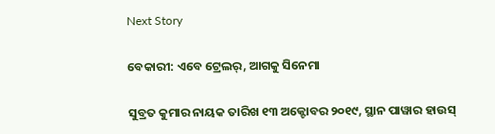Next Story

ବେକାରୀ: ଏବେ ଟ୍ରେଲର୍, ଆଗକୁ ସିନେମା

ସୁବ୍ରତ କୁମାର ନାୟକ ତାରିଖ ୧୩ ଅକ୍ଟୋବର ୨୦୧୯, ସ୍ଥାନ ପାୱାର ହାଉସ୍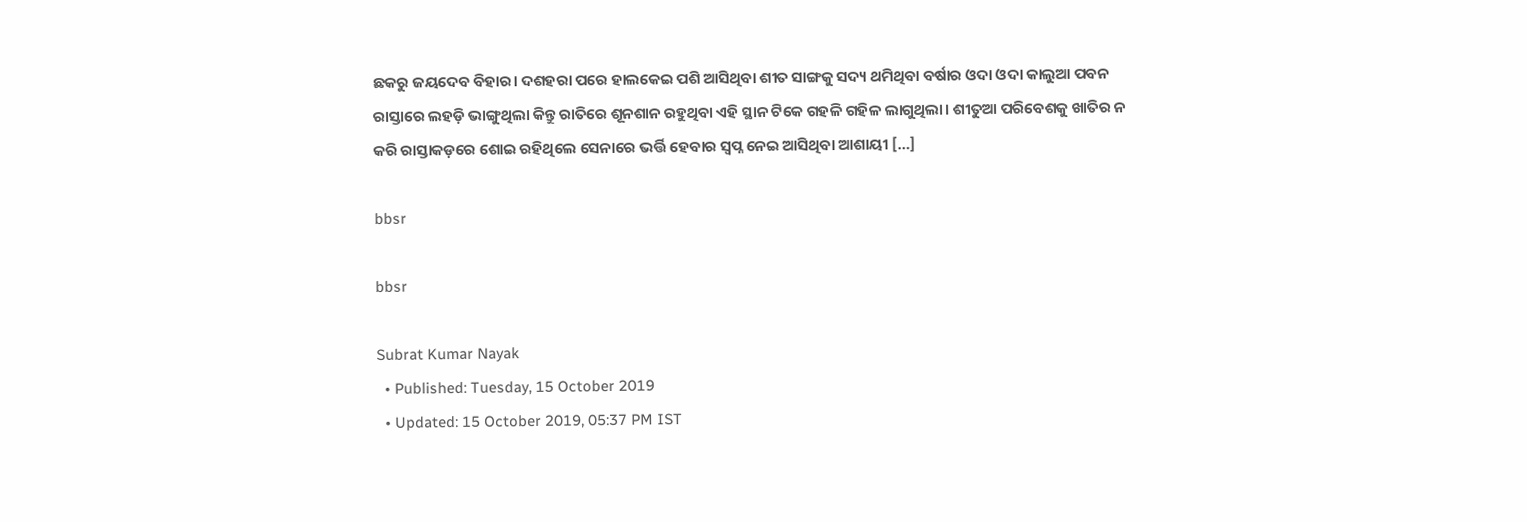ଛକରୁ ଜୟଦେବ ବିହାର। ଦଶହରା ପରେ ହାଲକେଇ ପଶି ଆସିଥିବା ଶୀତ ସାଙ୍ଗକୁ ସଦ୍ୟ ଥମିଥିବା ବର୍ଷାର ଓଦା ଓଦା କାଲୁଆ ପବନ ରାସ୍ତାରେ ଲହଡ଼ି ଭାଙ୍ଗୁଥିଲା କିନ୍ତୁ ରାତିରେ ଶୂନଶାନ ରହୁଥିବା ଏହି ସ୍ଥାନ ଟିକେ ଗହଳି ଗହିଳ ଲାଗୁଥିଲା। ଶୀତୁଆ ପରିବେଶକୁ ଖାତିର ନ କରି ରାସ୍ତାକଡ଼ରେ ଶୋଇ ରହିଥିଲେ ସେନାରେ ଭର୍ତ୍ତି ହେବାର ସ୍ୱପ୍ନ ନେଇ ଆସିଥିବା ଆଶାୟୀ […]

bbsr

bbsr

Subrat Kumar Nayak
  • Published: Tuesday, 15 October 2019
  • Updated: 15 October 2019, 05:37 PM IST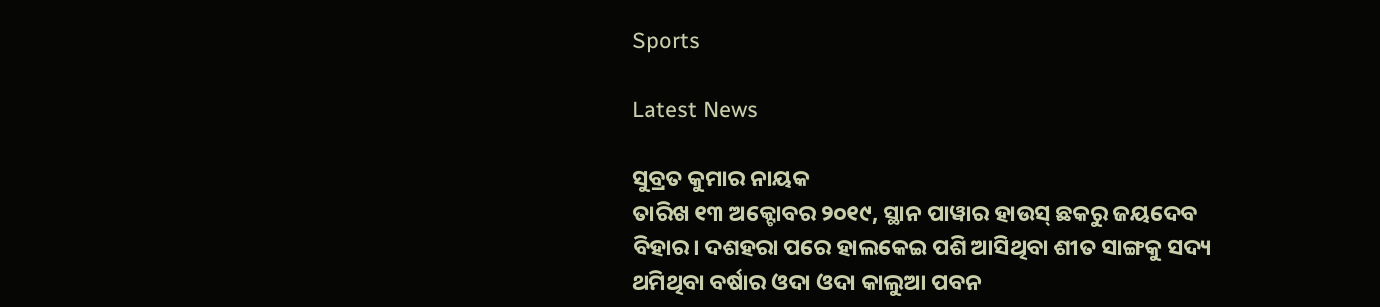Sports

Latest News

ସୁବ୍ରତ କୁମାର ନାୟକ
ତାରିଖ ୧୩ ଅକ୍ଟୋବର ୨୦୧୯, ସ୍ଥାନ ପାୱାର ହାଉସ୍ ଛକରୁ ଜୟଦେବ ବିହାର। ଦଶହରା ପରେ ହାଲକେଇ ପଶି ଆସିଥିବା ଶୀତ ସାଙ୍ଗକୁ ସଦ୍ୟ ଥମିଥିବା ବର୍ଷାର ଓଦା ଓଦା କାଲୁଆ ପବନ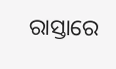ରାସ୍ତାରେ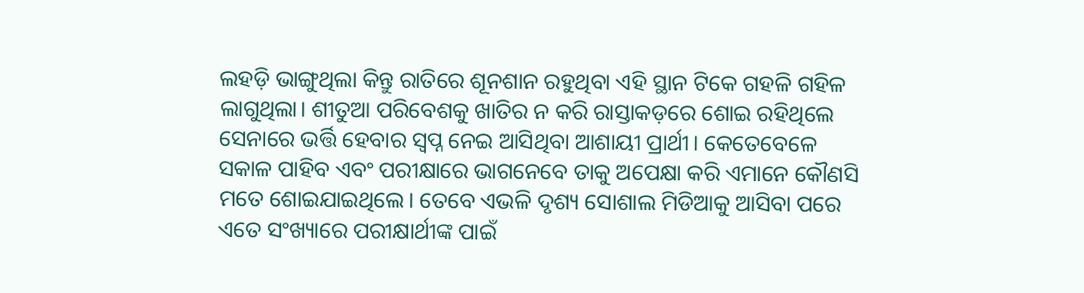ଲହଡ଼ି ଭାଙ୍ଗୁଥିଲା କିନ୍ତୁ ରାତିରେ ଶୂନଶାନ ରହୁଥିବା ଏହି ସ୍ଥାନ ଟିକେ ଗହଳି ଗହିଳ ଲାଗୁଥିଲା। ଶୀତୁଆ ପରିବେଶକୁ ଖାତିର ନ କରି ରାସ୍ତାକଡ଼ରେ ଶୋଇ ରହିଥିଲେ ସେନାରେ ଭର୍ତ୍ତି ହେବାର ସ୍ୱପ୍ନ ନେଇ ଆସିଥିବା ଆଶାୟୀ ପ୍ରାର୍ଥୀ। କେତେବେଳେ ସକାଳ ପାହିବ ଏବଂ ପରୀକ୍ଷାରେ ଭାଗନେବେ ତାକୁ ଅପେକ୍ଷା କରି ଏମାନେ କୌଣସି ମତେ ଶୋଇଯାଇଥିଲେ। ତେବେ ଏଭଳି ଦୃଶ୍ୟ ସୋଶାଲ ମିଡିଆକୁ ଆସିବା ପରେ ଏତେ ସଂଖ୍ୟାରେ ପରୀକ୍ଷାର୍ଥୀଙ୍କ ପାଇଁ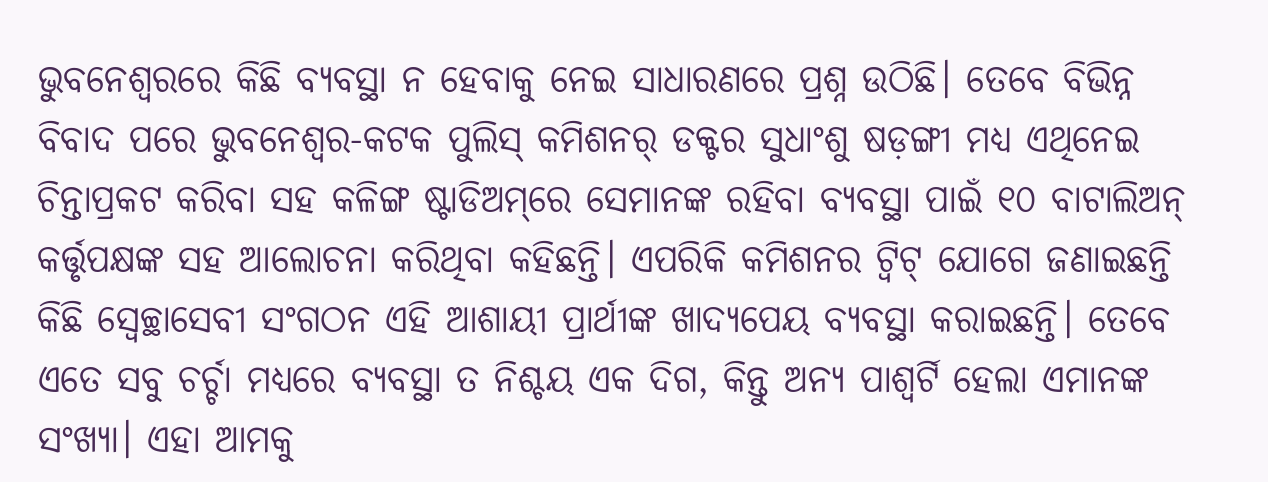ଭୁବନେଶ୍ୱରରେ କିଛି ବ୍ୟବସ୍ଥା ନ ହେବାକୁ ନେଇ ସାଧାରଣରେ ପ୍ରଶ୍ନ ଉଠିଛି। ତେବେ ବିଭିନ୍ନ ବିବାଦ ପରେ ଭୁବନେଶ୍ୱର-କଟକ ପୁଲିସ୍ କମିଶନର୍ ଡକ୍ଟର ସୁଧାଂଶୁ ଷଡ଼ଙ୍ଗୀ ମଧ୍ୟ ଏଥିନେଇ ଚିନ୍ତାପ୍ରକଟ କରିବା ସହ କଳିଙ୍ଗ ଷ୍ଟାଡିଅମ୍‌ରେ ସେମାନଙ୍କ ରହିବା ବ୍ୟବସ୍ଥା ପାଇଁ ୧୦ ବାଟାଲିଅନ୍ କର୍ତ୍ତୃପକ୍ଷଙ୍କ ସହ ଆଲୋଚନା କରିଥିବା କହିଛନ୍ତି। ଏପରିକି କମିଶନର ଟ୍ୱିଟ୍‌ ଯୋଗେ ଜଣାଇଛନ୍ତି କିଛି ସ୍ୱେଚ୍ଛାସେବୀ ସଂଗଠନ ଏହି ଆଶାୟୀ ପ୍ରାର୍ଥୀଙ୍କ ଖାଦ୍ୟପେୟ ବ୍ୟବସ୍ଥା କରାଇଛନ୍ତି। ତେବେ ଏତେ ସବୁ ଚର୍ଚ୍ଚା ମଧ୍ୟରେ ବ୍ୟବସ୍ଥା ତ ନିଶ୍ଚୟ ଏକ ଦିଗ, କିନ୍ତୁ ଅନ୍ୟ ପାଶ୍ୱର୍ଟି ହେଲା ଏମାନଙ୍କ ସଂଖ୍ୟା। ଏହା ଆମକୁ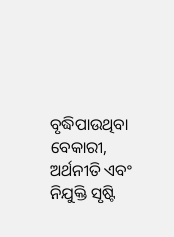ବୃଦ୍ଧିପାଉଥିବା ବେକାରୀ, ଅର୍ଥନୀତି ଏବଂ ନିଯୁକ୍ତି ସୃଷ୍ଟି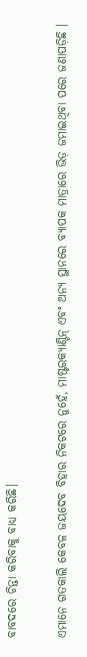ବାବଦରେ ଚିନ୍ତା କରିବାକୁ ବାଧ୍ୟ କରିଛି।

ଏମାନେ ଗତକାଲି କେବଳ ଜୟଦେବ ବିହାର ନିକଟରେ ନୁହେଁ, ମାଷ୍ଟରକ୍ୟାଣ୍ଟିନ୍ ଏବଂ ଅନ୍ୟ ସ୍ଥାନରେ ବ୍ୟାପକ ମାତ୍ରାରେ ଭିଡ଼ ଜମାଇଥିବା ପରେ ଜଣାପଡ଼ିଛି ।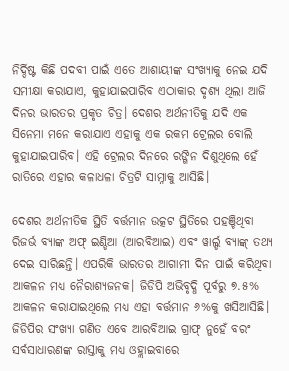ନିର୍ଦ୍ଦିଷ୍ଟ କିଛି ପଦବୀ ପାଇଁ ଏତେ ଆଶାୟୀଙ୍କ ସଂଖ୍ୟାକୁ ନେଇ ଯଦି ସମୀକ୍ଷା କରାଯାଏ, କୁହାଯାଇପାରିବ ଏଠାକାର ଦୃଶ୍ୟ ଥିଲା ଆଜି ଦିନର ଭାରତର ପ୍ରକୃତ ଚିତ୍ର। ଦେଶର ଅର୍ଥନୀତିକୁ ଯଦି ଏକ ସିନେମା ମନେ କରାଯାଏ ଏହାକୁ ଏକ ରକମ ଟ୍ରେଲର ବୋଲି କୁହାଯାଇପାରିବ। ଏହି ଟ୍ରେଲର ଦିନରେ ରଙ୍ଗିନ ଦିଶୁଥିଲେ ହେଁ ରାତିରେ ଏହାର କଳାଧଳା ଚିତ୍ରଟି ସାମ୍ନାକୁ ଆସିଛି।

ଦେଶର ଅର୍ଥନୀତିକ ସ୍ଥିତି ବର୍ତ୍ତମାନ ଉତ୍କଟ ସ୍ଥିତିରେ ପହଞ୍ଚିଥିବା ରିଜର୍ଭ ବ୍ୟାଙ୍କ ଅଫ୍ ଇଣ୍ଡିଆ (ଆରବିଆଇ) ଏବଂ ୱାର୍ଲ୍ଡ ବ୍ୟାଙ୍କ୍ ତଥ୍ୟ ଦେଇ ସାରିଛନ୍ତି। ଏପରିକି ଭାରତର ଆଗାମୀ ଦିନ ପାଇଁ କରିଥିବା ଆକଳନ ମଧ୍ୟ ନୈରାଶ୍ୟଜନକ। ଜିଡିପି ଅଭିବୃଦ୍ଧି ପୂର୍ବରୁ ୭.୫% ଆକଳନ କରାଯାଇଥିଲେ ମଧ୍ୟ ଏହା ବର୍ତ୍ତମାନ ୬%କୁ ଖସିଆସିଛି। ଜିଡିପିର ସଂଖ୍ୟା ଗଣିତ ଏବେ ଆରବିଆଇ ଗ୍ରାଫ୍ ନୁହେଁ ବରଂ ସର୍ବସାଧାରଣଙ୍କ ରାସ୍ତାକୁ ମଧ୍ୟ ଓହ୍ଲାଇବାରେ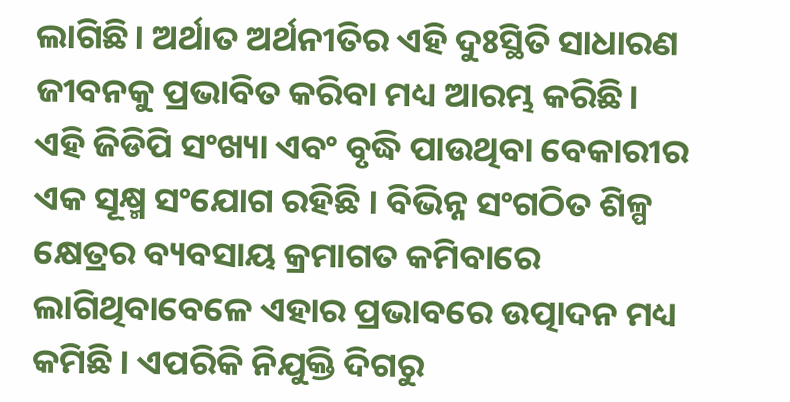ଲାଗିଛି। ଅର୍ଥାତ ଅର୍ଥନୀତିର ଏହି ଦୁଃସ୍ଥିତି ସାଧାରଣ ଜୀବନକୁ ପ୍ରଭାବିତ କରିବା ମଧ୍ୟ ଆରମ୍ଭ କରିଛି। ଏହି ଜିଡିପି ସଂଖ୍ୟା ଏବଂ ବୃଦ୍ଧି ପାଉଥିବା ବେକାରୀର ଏକ ସୂକ୍ଷ୍ମ ସଂଯୋଗ ରହିଛି । ବିଭିନ୍ନ ସଂଗଠିତ ଶିଳ୍ପ କ୍ଷେତ୍ରର ବ୍ୟବସାୟ କ୍ରମାଗତ କମିବାରେ ଲାଗିଥିବାବେଳେ ଏହାର ପ୍ରଭାବରେ ଉତ୍ପାଦନ ମଧ୍ୟ କମିଛି । ଏପରିକି ନିଯୁକ୍ତି ଦିଗରୁ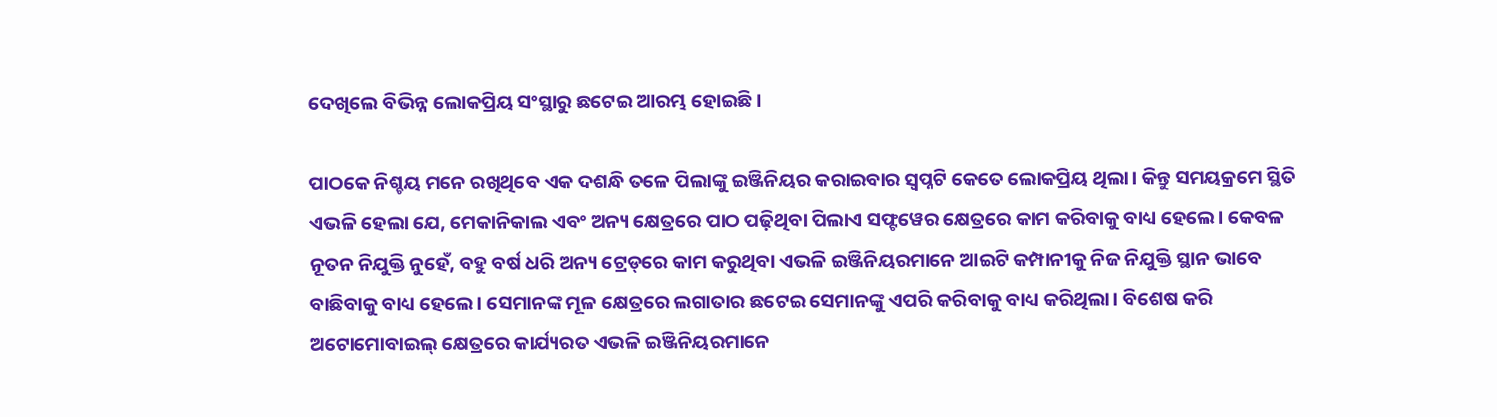ଦେଖିଲେ ବିଭିନ୍ନ ଲୋକପ୍ରିୟ ସଂସ୍ଥାରୁ ଛଟେଇ ଆରମ୍ଭ ହୋଇଛି।

ପାଠକେ ନିଶ୍ଚୟ ମନେ ରଖିଥିବେ ଏକ ଦଶନ୍ଧି ତଳେ ପିଲାଙ୍କୁ ଇଞ୍ଜିନିୟର କରାଇବାର ସ୍ୱପ୍ନଟି କେତେ ଲୋକପ୍ରିୟ ଥିଲା। କିନ୍ତୁ ସମୟକ୍ରମେ ସ୍ଥିତି ଏଭଳି ହେଲା ଯେ, ମେକାନିକାଲ ଏବଂ ଅନ୍ୟ କ୍ଷେତ୍ରରେ ପାଠ ପଢ଼ିଥିବା ପିଲାଏ ସଫ୍ଟୱେର କ୍ଷେତ୍ରରେ କାମ କରିବାକୁ ବାଧ୍ୟ ହେଲେ। କେବଳ ନୂତନ ନିଯୁକ୍ତି ନୁହେଁ, ବହୁ ବର୍ଷ ଧରି ଅନ୍ୟ ଟ୍ରେଡ୍‌ରେ କାମ କରୁଥିବା ଏଭଳି ଇଞ୍ଜିନିୟରମାନେ ଆଇଟି କମ୍ପାନୀକୁ ନିଜ ନିଯୁକ୍ତି ସ୍ଥାନ ଭାବେ ବାଛିବାକୁ ବାଧ୍ୟ ହେଲେ। ସେମାନଙ୍କ ମୂଳ କ୍ଷେତ୍ରରେ ଲଗାତାର ଛଟେଇ ସେମାନଙ୍କୁ ଏପରି କରିବାକୁ ବାଧ୍ୟ କରିଥିଲା। ବିଶେଷ କରି ଅଟୋମୋବାଇଲ୍ କ୍ଷେତ୍ରରେ କାର୍ଯ୍ୟରତ ଏଭଳି ଇଞ୍ଜିନିୟରମାନେ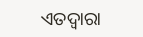ଏତଦ୍ୱାରା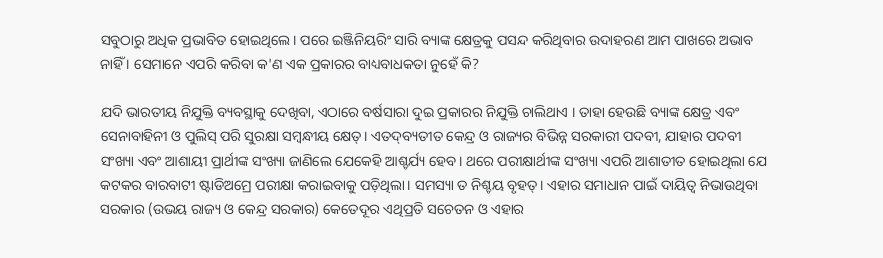ସବୁଠାରୁ ଅଧିକ ପ୍ରଭାବିତ ହୋଇଥିଲେ। ପରେ ଇଞ୍ଜିନିୟରିଂ ସାରି ବ୍ୟାଙ୍କ କ୍ଷେତ୍ରକୁ ପସନ୍ଦ କରିଥିବାର ଉଦାହରଣ ଆମ ପାଖରେ ଅଭାବ ନାହିଁ । ସେମାନେ ଏପରି କରିବା କ'ଣ ଏକ ପ୍ରକାରର ବାଧ୍ୟବାଧକତା ନୁହେଁ କି?

ଯଦି ଭାରତୀୟ ନିଯୁକ୍ତି ବ୍ୟବସ୍ଥାକୁ ଦେଖିବା, ଏଠାରେ ବର୍ଷସାରା ଦୁଇ ପ୍ରକାରର ନିଯୁକ୍ତି ଚାଲିଥାଏ । ତାହା ହେଉଛି ବ୍ୟାଙ୍କ କ୍ଷେତ୍ର ଏବଂ ସେନାବାହିନୀ ଓ ପୁଲିସ୍ ପରି ସୁରକ୍ଷା ସମ୍ୱନ୍ଧୀୟ କ୍ଷେତ୍। ଏତଦ୍‌ବ୍ୟତୀତ କେନ୍ଦ୍ର ଓ ରାଜ୍ୟର ବିଭିନ୍ନ ସରକାରୀ ପଦବୀ, ଯାହାର ପଦବୀ ସଂଖ୍ୟା ଏବଂ ଆଶାୟୀ ପ୍ରାର୍ଥୀଙ୍କ ସଂଖ୍ୟା ଜାଣିଲେ ଯେକେହି ଆଶ୍ଚର୍ଯ୍ୟ ହେବ। ଥରେ ପରୀକ୍ଷାର୍ଥୀଙ୍କ ସଂଖ୍ୟା ଏପରି ଆଶାତୀତ ହୋଇଥିଲା ଯେ କଟକର ବାରବାଟୀ ଷ୍ଟାଡିଅମ୍ରେ ପରୀକ୍ଷା କରାଇବାକୁ ପଡ଼ିଥିଲା। ସମସ୍ୟା ତ ନିଶ୍ଚୟ ବୃହତ୍। ଏହାର ସମାଧାନ ପାଇଁ ଦାୟିତ୍ୱ ନିଭାଉଥିବା ସରକାର (ଉଭୟ ରାଜ୍ୟ ଓ କେନ୍ଦ୍ର ସରକାର) କେତେଦୂର ଏଥିପ୍ରତି ସଚେତନ ଓ ଏହାର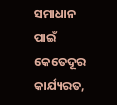ସମାଧାନ ପାଇଁ କେତେଦୂର କାର୍ଯ୍ୟରତ,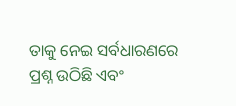ତାକୁ ନେଇ ସର୍ବଧାରଣରେ ପ୍ରଶ୍ନ ଉଠିଛି ଏବଂ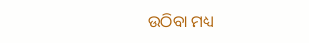ଉଠିବା ମଧ୍ୟ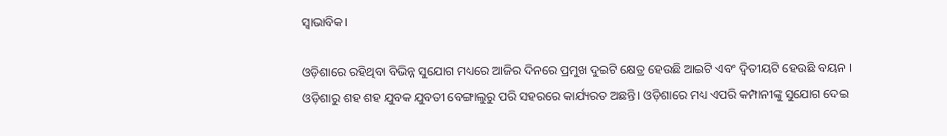ସ୍ୱାଭାବିକ।

ଓଡ଼ିଶାରେ ରହିଥିବା ବିଭିନ୍ନ ସୁଯୋଗ ମଧ୍ୟରେ ଆଜିର ଦିନରେ ପ୍ରମୁଖ ଦୁଇଟି କ୍ଷେତ୍ର ହେଉଛି ଆଇଟି ଏବଂ ଦ୍ୱିତୀୟଟି ହେଉଛି ବୟନ । ଓଡ଼ିଶାରୁ ଶହ ଶହ ଯୁବକ ଯୁବତୀ ବେଙ୍ଗାଲୁରୁ ପରି ସହରରେ କାର୍ଯ୍ୟରତ ଅଛନ୍ତି। ଓଡ଼ିଶାରେ ମଧ୍ୟ ଏପରି କମ୍ପାନୀଙ୍କୁ ସୁଯୋଗ ଦେଇ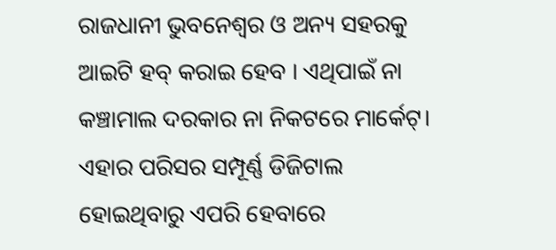ରାଜଧାନୀ ଭୁବନେଶ୍ୱର ଓ ଅନ୍ୟ ସହରକୁ ଆଇଟି ହବ୍ କରାଇ ହେବ । ଏଥିପାଇଁ ନା କଞ୍ଚାମାଲ ଦରକାର ନା ନିକଟରେ ମାର୍କେଟ୍। ଏହାର ପରିସର ସମ୍ପୂର୍ଣ୍ଣ ଡିଜିଟାଲ ହୋଇଥିବାରୁ ଏପରି ହେବାରେ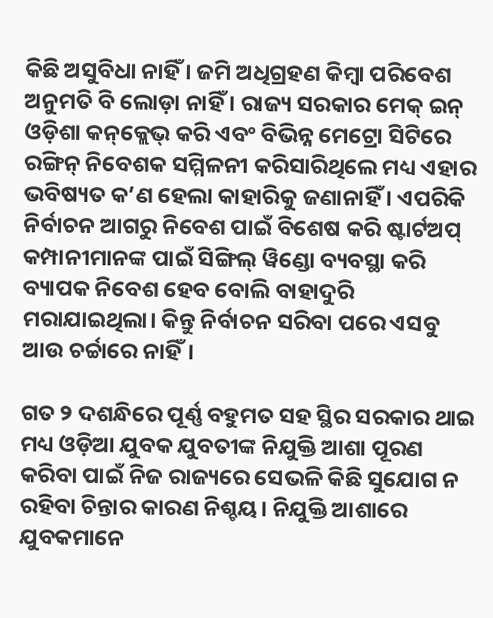କିଛି ଅସୁବିଧା ନାହିଁ । ଜମି ଅଧିଗ୍ରହଣ କିମ୍ୱା ପରିବେଶ ଅନୁମତି ବି ଲୋଡ଼ା ନାହିଁ । ରାଜ୍ୟ ସରକାର ମେକ୍ ଇନ୍ ଓଡ଼ିଶା କନ୍‌କ୍ଲେଭ୍‌ କରି ଏବଂ ବିଭିନ୍ନ ମେଟ୍ରୋ ସିଟିରେ ରଙ୍ଗିନ୍ ନିବେଶକ ସମ୍ମିଳନୀ କରିସାରିଥିଲେ ମଧ୍ୟ ଏହାର ଭବିଷ୍ୟତ କ’ଣ ହେଲା କାହାରିକୁ ଜଣାନାହିଁ । ଏପରିକି ନିର୍ବାଚନ ଆଗରୁ ନିବେଶ ପାଇଁ ବିଶେଷ କରି ଷ୍ଟାର୍ଟଅପ୍ କମ୍ପାନୀମାନଙ୍କ ପାଇଁ ସିଙ୍ଗିଲ୍ ୱିଣ୍ଡୋ ବ୍ୟବସ୍ଥା କରି ବ୍ୟାପକ ନିବେଶ ହେବ ବୋଲି ବାହାଦୁରି ମରାଯାଇଥିଲା। କିନ୍ତୁ ନିର୍ବାଚନ ସରିବା ପରେ ଏସବୁ ଆଉ ଚର୍ଚ୍ଚାରେ ନାହିଁ।

ଗତ ୨ ଦଶନ୍ଧିରେ ପୂର୍ଣ୍ଣ ବହୁମତ ସହ ସ୍ଥିର ସରକାର ଥାଇ ମଧ୍ୟ ଓଡ଼ିଆ ଯୁବକ ଯୁବତୀଙ୍କ ନିଯୁକ୍ତି ଆଶା ପୂରଣ କରିବା ପାଇଁ ନିଜ ରାଜ୍ୟରେ ସେଭଳି କିଛି ସୁଯୋଗ ନ ରହିବା ଚିନ୍ତାର କାରଣ ନିଶ୍ଚୟ। ନିଯୁକ୍ତି ଆଶାରେ ଯୁବକମାନେ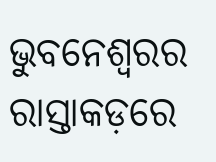ଭୁବନେଶ୍ୱରର ରାସ୍ତାକଡ଼ରେ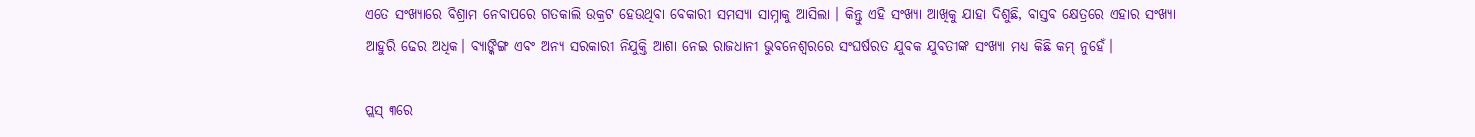ଏତେ ସଂଖ୍ୟାରେ ବିଶ୍ରାମ ନେବାପରେ ଗତକାଲି ଉକ୍ରଟ ହେଉଥିବା ବେକାରୀ ସମସ୍ୟା ସାମ୍ନାକୁ ଆସିଲା । କିନ୍ତୁ ଏହି ସଂଖ୍ୟା ଆଖିକୁ ଯାହା ଦିଶୁଛି, ବାସ୍ତବ କ୍ଷେତ୍ରରେ ଏହାର ସଂଖ୍ୟା ଆହୁରି ଢେର ଅଧିକ। ବ୍ୟାଙ୍କିଙ୍ଗ ଏବଂ ଅନ୍ୟ ସରକାରୀ ନିଯୁକ୍ତି ଆଶା ନେଇ ରାଜଧାନୀ ଭୁବନେଶ୍ୱରରେ ସଂଘର୍ଷରତ ଯୁବକ ଯୁବତୀଙ୍କ ସଂଖ୍ୟା ମଧ୍ୟ କିଛି କମ୍ ନୁହେଁ।

ପ୍ଲସ୍ ୩ରେ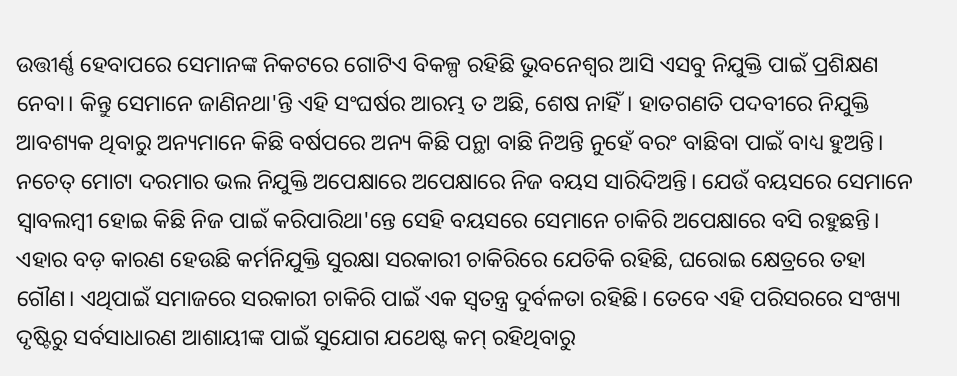ଉତ୍ତୀର୍ଣ୍ଣ ହେବାପରେ ସେମାନଙ୍କ ନିକଟରେ ଗୋଟିଏ ବିକଳ୍ପ ରହିଛି ଭୁବନେଶ୍ୱର ଆସି ଏସବୁ ନିଯୁକ୍ତି ପାଇଁ ପ୍ରଶିକ୍ଷଣ ନେବା। କିନ୍ତୁ ସେମାନେ ଜାଣିନଥା'ନ୍ତି ଏହି ସଂଘର୍ଷର ଆରମ୍ଭ ତ ଅଛି, ଶେଷ ନାହିଁ। ହାତଗଣତି ପଦବୀରେ ନିଯୁକ୍ତି ଆବଶ୍ୟକ ଥିବାରୁ ଅନ୍ୟମାନେ କିଛି ବର୍ଷପରେ ଅନ୍ୟ କିଛି ପନ୍ଥା ବାଛି ନିଅନ୍ତି ନୁହେଁ ବରଂ ବାଛିବା ପାଇଁ ବାଧ୍ୟ ହୁଅନ୍ତି। ନଚେତ୍ ମୋଟା ଦରମାର ଭଲ ନିଯୁକ୍ତି ଅପେକ୍ଷାରେ ଅପେକ୍ଷାରେ ନିଜ ବୟସ ସାରିଦିଅନ୍ତି। ଯେଉଁ ବୟସରେ ସେମାନେ ସ୍ୱାବଲମ୍ୱୀ ହୋଇ କିଛି ନିଜ ପାଇଁ କରିପାରିଥା'ନ୍ତେ ସେହି ବୟସରେ ସେମାନେ ଚାକିରି ଅପେକ୍ଷାରେ ବସି ରହୁଛନ୍ତି। ଏହାର ବଡ଼ କାରଣ ହେଉଛି କର୍ମନିଯୁକ୍ତି ସୁରକ୍ଷା ସରକାରୀ ଚାକିରିରେ ଯେତିକି ରହିଛି, ଘରୋଇ କ୍ଷେତ୍ରରେ ତହା ଗୌଣ। ଏଥିପାଇଁ ସମାଜରେ ସରକାରୀ ଚାକିରି ପାଇଁ ଏକ ସ୍ୱତନ୍ତ୍ର ଦୁର୍ବଳତା ରହିଛି। ତେବେ ଏହି ପରିସରରେ ସଂଖ୍ୟା ଦୃଷ୍ଟିରୁ ସର୍ବସାଧାରଣ ଆଶାୟୀଙ୍କ ପାଇଁ ସୁଯୋଗ ଯଥେଷ୍ଟ କମ୍ ରହିଥିବାରୁ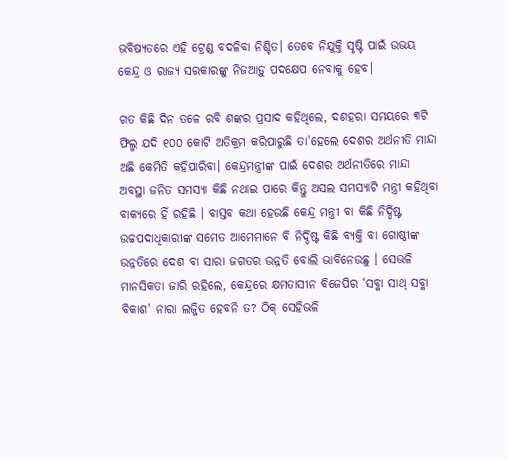ଭବିଷ୍ୟତରେ ଏହି ଟ୍ରେଣ୍ଡ ବଦଳିବା ନିଶ୍ଚିତ। ତେବେ ନିଯୁକ୍ତି ସୃଷ୍ଟି ପାଇଁ ଉଭୟ କେନ୍ଦ୍ର ଓ ରାଜ୍ୟ ସରକାରଙ୍କୁ ନିଜଆଡ଼ୁ ପଦକ୍ଷେପ ନେବାକୁ ହେବ।

ଗତ କିଛି ଦିନ ତଳେ ରବି ଶଙ୍କର ପ୍ରସାଦ କହିଥିଲେ, ଦଶହରା ସମୟରେ ୩ଟି ଫିଲ୍ମ ଯଦି ୧୦୦ କୋଟି ଅତିକ୍ରମ କରିପାରୁଛି ତା'ହେଲେ ଦେଶର ଅର୍ଥନୀତି ମାନ୍ଦା ଅଛି କେମିତି କହିପାରିବା। କେନ୍ଦ୍ରମନ୍ତ୍ରୀଙ୍କ ପାଇଁ ଦେଶର ଅର୍ଥନୀତିରେ ମାନ୍ଦା ଅବସ୍ଥା ଜନିତ ସମସ୍ୟା କିଛି ନଥାଇ ପାରେ କିନ୍ତୁ ଅସଲ ସମସ୍ୟାଟି ମନ୍ତ୍ରୀ କହିଥିବା ବାକ୍ୟରେ ହିଁ ରହିଛି । ବାସ୍ତବ କଥା ହେଉଛି କେନ୍ଦ୍ର ମନ୍ତ୍ରୀ ବା କିଛି ନିର୍ଦ୍ଦିଷ୍ଟ ଉଚ୍ଚପଦାଧିକାରୀଙ୍କ ସମେତ ଆମେମାନେ ବି ନିର୍ଦ୍ଦିଷ୍ଟ କିଛି ବ୍ୟକ୍ତି ବା ଗୋଷ୍ଠୀଙ୍କ ଉନ୍ନତିରେ ଦେଶ ବା ସାରା ଜଗତର ଉନ୍ନତି ବୋଲି ଭାବିନେଉଛୁ । ସେଭଳି ମାନସିକତା ଜାରି ରହିଲେ, କେନ୍ଦ୍ରରେ କ୍ଷମତାସୀନ ବିଜେପିର ‘ସବ୍କା ସାଥ୍ ସବ୍କା ବିକାଶ' ନାରା ଲଜ୍ଜିତ ହେବନି ତ? ଠିକ୍ ସେହିଭଳି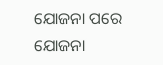ଯୋଜନା ପରେ ଯୋଜନା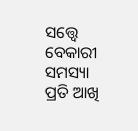ସତ୍ତ୍ୱେ ବେକାରୀ ସମସ୍ୟା ପ୍ରତି ଆଖି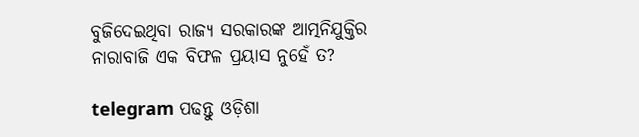ବୁଜିଦେଇଥିବା ରାଜ୍ୟ ସରକାରଙ୍କ ଆତ୍ମନିଯୁକ୍ତିର ନାରାବାଜି ଏକ ବିଫଳ ପ୍ରୟାସ ନୁହେଁ ତ?

telegram ପଢନ୍ତୁ ଓଡ଼ିଶା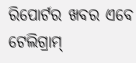ରିପୋର୍ଟର ଖବର ଏବେ ଟେଲିଗ୍ରାମ୍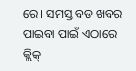ରେ। ସମସ୍ତ ବଡ ଖବର ପାଇବା ପାଇଁ ଏଠାରେ କ୍ଲିକ୍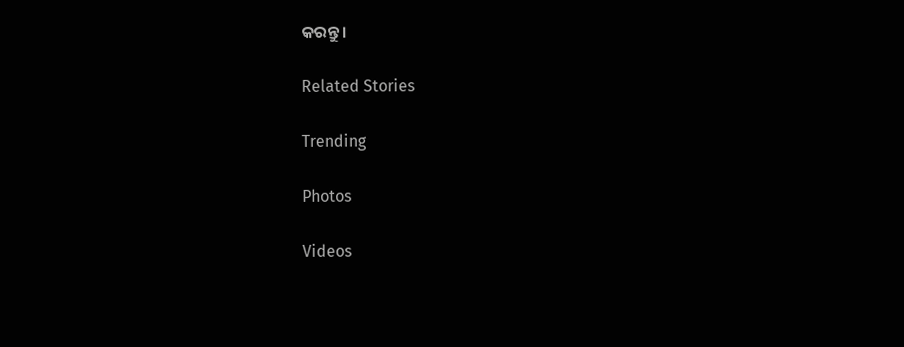କରନ୍ତୁ।

Related Stories

Trending

Photos

Videos